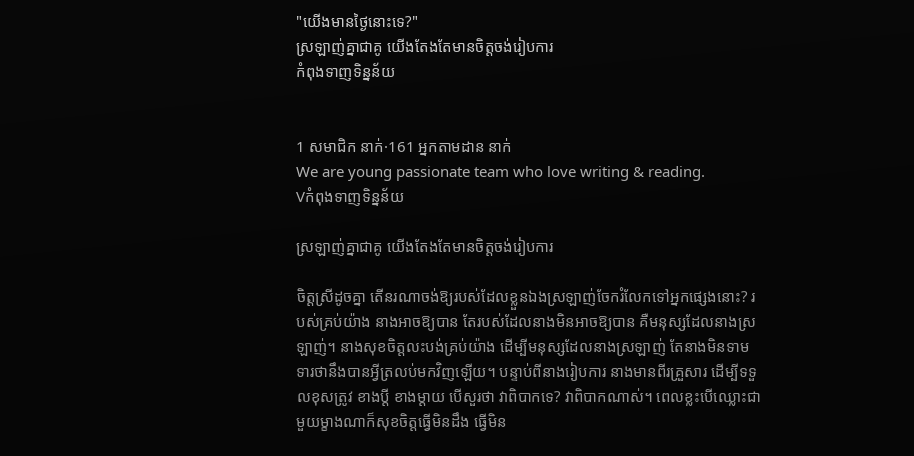"យើងមានថ្ងៃនោះទេ?"
ស្រឡាញ់គ្នាជាគូ យើងតែងតែមានចិត្តចង់រៀបការ
កំពុងទាញទិន្នន័យ


1 សមាជិក នាក់·161 អ្នកតាមដាន នាក់
We are young passionate team who love writing & reading.
Vកំពុងទាញទិន្នន័យ

ស្រឡាញ់គ្នាជាគូ យើងតែងតែមានចិត្តចង់រៀបការ

ចិត្តស្រីដូចគ្នា តើនរណាចង់ឱ្យរបស់ដែលខ្លួនឯងស្រឡាញ់ចែករំលែកទៅអ្នកផ្សេងនោះ? របស់គ្រប់យ៉ាង នាងអាចឱ្យបាន តែរបស់ដែលនាងមិនអាចឱ្យបាន គឺមនុស្សដែលនាងស្រឡាញ់។ នាងសុខចិត្តលះបង់គ្រប់យ៉ាង ដើម្បីមនុស្សដែលនាងស្រឡាញ់ តែនាងមិនទាមទារថានឹងបានអ្វីត្រលប់មកវិញឡើយ។ បន្ទាប់ពីនាងរៀបការ នាងមានពីរគ្រួសារ ដើម្បីទទួលខុសត្រូវ ខាងប្ដី ខាងម្ដាយ បើសួរថា វាពិបាកទេ? វាពិបាកណាស់។ ពេលខ្លះបើឈ្លោះជាមួយម្ខាងណាក៏សុខចិត្តធ្វើមិនដឹង ធ្វើមិន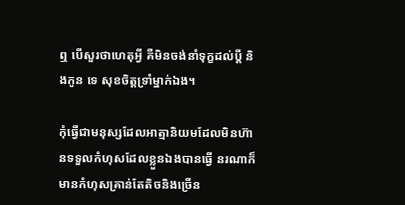ឮ បើសួរថាហេតុអ្វី គឺមិនចង់នាំទុក្ខដល់ប្ដី និងកូន ទេ សុខចិត្តទ្រាំម្នាក់ឯង។

កុំធ្វើជាមនុស្សដែលអាត្មានិយមដែលមិនហ៊ានទទួលកំហុសដែលខ្លួនឯងបានធ្វើ នរណាក៏មានកំហុសគ្រាន់តែតិចនិងច្រើន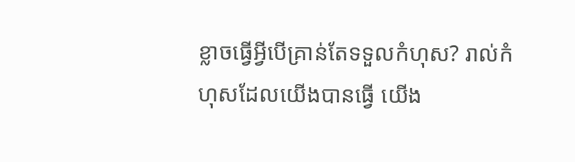ខ្លាចធ្វើអ្វីបើគ្រាន់តែទទួលកំហុស? រាល់កំហុសដែលយើងបានធ្វើ យើង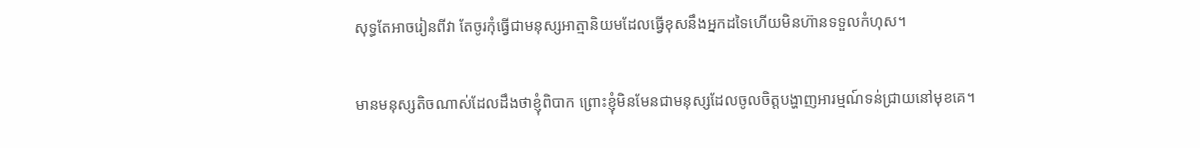សុទ្ធតែអាចរៀនពីវា តែចូរកុំធ្វើជាមនុស្សអាត្មានិយមដែលធ្វើខុសនឹងអ្នកដទៃហើយមិនហ៊ានទទួលកំហុស។

មានមនុស្សតិចណាស់ដែលដឹងថាខ្ញុំពិបាក ព្រោះខ្ញុំមិនមែនជាមនុស្សដែលចូលចិត្តបង្ហាញអារម្មណ៍ទន់ជ្រាយនៅមុខគេ។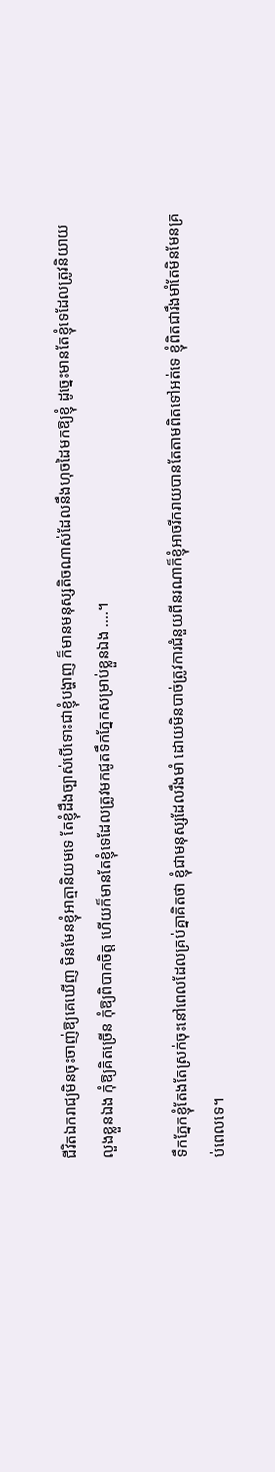ជីវិតឯករាជ្យមិនចុះចាញ់ឱ្យគេឃើញ មិនមែនខ្ញុំអាត្មានិយមទេ តែខ្ញុំដឹងច្បាស់បើទោះជាខ្ញុំបង្ហាញ ក៏មានមនុស្សតិចណាស់ដែលនឹងហុចដៃមកឱ្យខ្ញុំ ដូច្នេះមានតែខ្ញុំទេដែលត្រូវនិយាយលួងខ្លួនឯង កុំឱ្យគិតច្រើន កុំឱ្យពិបាកចិត្ត ហើយក៏មានតែខ្ញុំទេដែលត្រូវមកជូតទឹកភ្នែកសម្រាប់ខ្លួនឯង ....។

ទឹកភ្នែកខ្ញុំតែងតែស្រក់ចុះនៅពេលដែលគ្រប់គ្នាគិតថា ខ្ញុំជាមនុស្សដែលរឹងមាំ ដោយមិនបាច់ត្រូវការជំនួយពីនរណាក៏ខ្ញុំអាចរីករាយបានតែតាមពិតទៅអត់ទេ ខ្ញុំពិតជារឹងមាំតែមិនមែនគ្រប់ពេលទេ។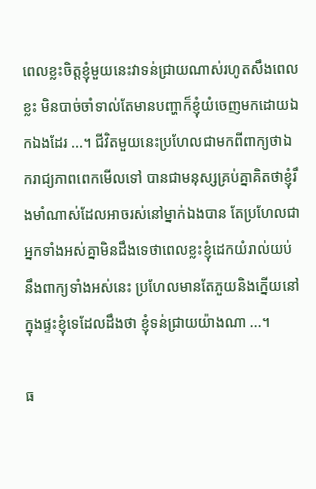ពេលខ្លះចិត្តខ្ញុំមួយនេះវាទន់ជ្រាយណាស់រហូតសឹងពេលខ្លះ មិនបាច់ចាំទាល់តែមានបញ្ហាក៏ខ្ញុំយំចេញមកដោយឯកឯងដែរ ...។ ជីវិតមួយនេះប្រហែលជាមកពីពាក្យថាឯករាជ្យភាពពេកមើលទៅ បានជាមនុស្សគ្រប់គ្នាគិតថាខ្ញុំរឹងមាំណាស់ដែលអាចរស់នៅម្នាក់ឯងបាន តែប្រហែលជាអ្នកទាំងអស់គ្នាមិនដឹងទេថាពេលខ្លះខ្ញុំដេកយំរាល់យប់នឹងពាក្យទាំងអស់នេះ ប្រហែលមានតែភួយនិងក្នើយនៅក្នុងផ្ទះខ្ញុំទេដែលដឹងថា ខ្ញុំទន់ជ្រាយយ៉ាងណា ...។

ធ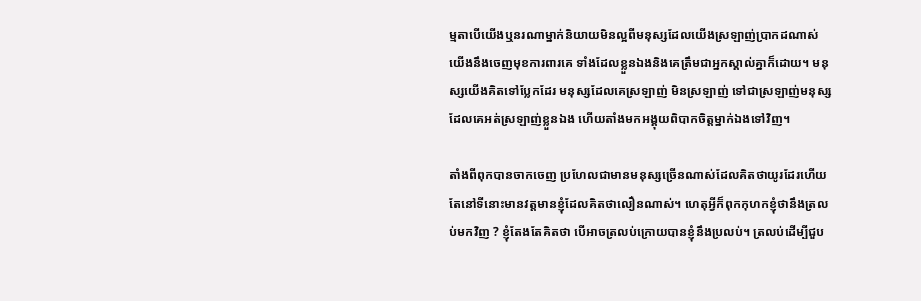ម្មតាបើយើងឬនរណាម្នាក់និយាយមិនល្អពីមនុស្សដែលយើងស្រឡាញ់ប្រាកដណាស់ យើងនឹងចេញមុខការពារគេ ទាំងដែលខ្លួនឯងនិងគេត្រឹមជាអ្នកស្គាល់គ្នាក៏ដោយ។ មនុស្សយើងគិតទៅប្លែកដែរ មនុស្សដែលគេស្រឡាញ់ មិនស្រឡាញ់ ទៅជាស្រឡាញ់មនុស្សដែលគេអត់ស្រឡាញ់ខ្លួនឯង ហើយតាំងមកអង្គុយពិបាកចិត្តម្នាក់ឯងទៅវិញ។

តាំងពីពុកបានចាកចេញ ប្រហែលជាមានមនុស្សច្រើនណាស់ដែលគិតថាយូរដែរហើយ តែនៅទីនោះមានវត្តមានខ្ញុំដែលគិតថាលឿនណាស់។ ហេតុអ្វីក៏ពុកកុហកខ្ញុំថានឹងត្រលប់មកវិញ ? ខ្ញុំតែងតែគិតថា បើអាចត្រលប់ក្រោយបានខ្ញុំនឹងប្រលប់។ ត្រលប់ដើម្បីជួប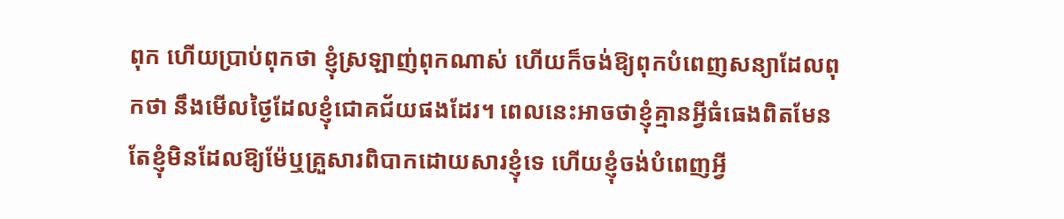ពុក ហើយប្រាប់ពុកថា ខ្ញុំស្រឡាញ់ពុកណាស់ ហើយក៏ចង់ឱ្យពុកបំពេញសន្យាដែលពុកថា នឹងមើលថ្ងៃដែលខ្ញុំជោគជ័យផងដែរ។ ពេលនេះអាចថាខ្ញុំគ្មានអ្វីធំធេងពិតមែន តែខ្ញុំមិនដែលឱ្យម៉ែឬគ្រួសារពិបាកដោយសារខ្ញុំទេ ហើយខ្ញុំចង់បំពេញអ្វី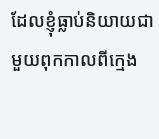ដែលខ្ញុំធ្លាប់និយាយជាមួយពុកកាលពីក្មេង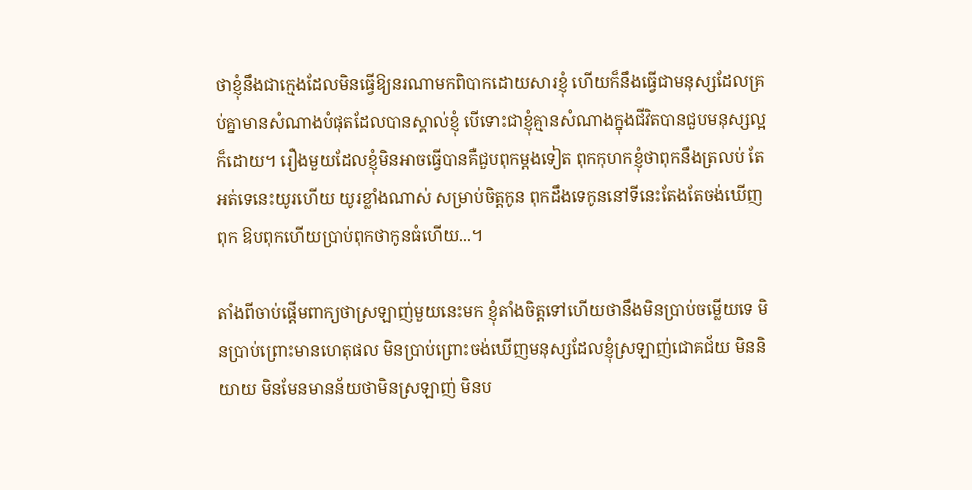ថាខ្ញុំនឹងជាក្មេងដែលមិនធ្វើឱ្យនរណាមកពិបាកដោយសារខ្ញុំ ហើយក៏នឹងធ្វើជាមនុស្សដែលគ្រប់គ្នាមានសំណាងបំផុតដែលបានស្គាល់ខ្ញុំ បើទោះជាខ្ញុំគ្មានសំណាងក្នុងជីវិតបានជួបមនុស្សល្អក៏ដោយ។ រឿងមួយដែលខ្ញុំមិនអាចធ្វើបានគឺជួបពុកម្ដងទៀត ពុកកុហកខ្ញុំថាពុកនឹងត្រលប់ តែអត់ទេនេះយូរហើយ យូរខ្លាំងណាស់ សម្រាប់ចិត្តកូន ពុកដឹងទេកូននៅទីនេះតែងតែចង់ឃើញពុក ឱបពុកហើយប្រាប់ពុកថាកូនធំហើយ...។

តាំងពីចាប់ផ្ដើមពាក្យថាស្រឡាញ់មួយនេះមក ខ្ញុំតាំងចិត្តទៅហើយថានឹងមិនប្រាប់ចម្លើយទេ មិនប្រាប់ព្រោះមានហេតុផល មិនប្រាប់ព្រោះចង់ឃើញមនុស្សដែលខ្ញុំស្រឡាញ់ជោគជ័យ មិននិយាយ មិនមែនមានន័យថាមិនស្រឡាញ់ មិនប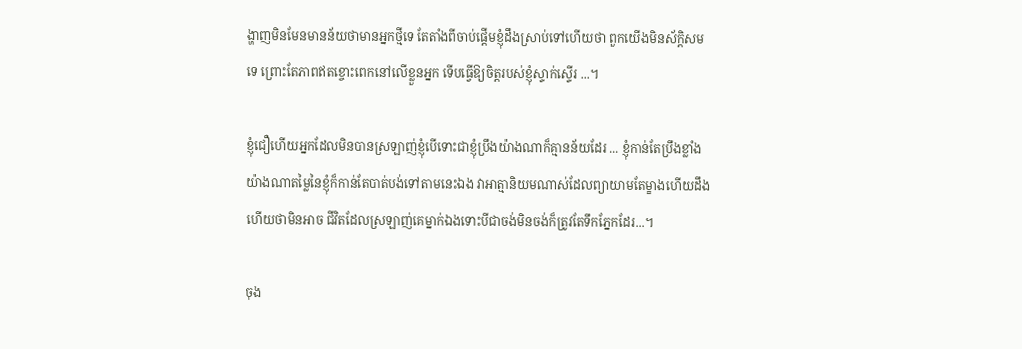ង្ហាញមិនមែនមានន័យថាមានអ្នកថ្មីទេ តែតាំងពីចាប់ផ្ដើមខ្ញុំដឹងស្រាប់ទៅហើយថា ពួកយើងមិនស័ក្ដិសមទេ ព្រោះតែភាពឥតខ្ចោះពេកនៅលើខ្លួនអ្នក ទើបធ្វើឱ្យចិត្តរបស់ខ្ញុំស្ទាក់ស្ទើរ ...។

ខ្ញុំជឿហើយអ្នកដែលមិនបានស្រឡាញ់ខ្ញុំបើទោះជាខ្ញុំប្រឹងយ៉ាងណាក៏គ្មានន័យដែរ ... ខ្ញុំកាន់តែប្រឹងខ្លាំងយ៉ាងណាតម្លៃនៃខ្ញុំក៏កាន់តែបាត់បង់ទៅតាមនេះឯង វាអាត្មានិយមណាស់ដែលព្យាយាមតែម្ខាងហើយដឹងហើយថាមិនអាច ជីវិតដែលស្រឡាញ់គេម្នាក់ឯងទោះបីជាចង់មិនចង់ក៏ត្រូវតែទឹកភ្នែកដែរ...។

ចុង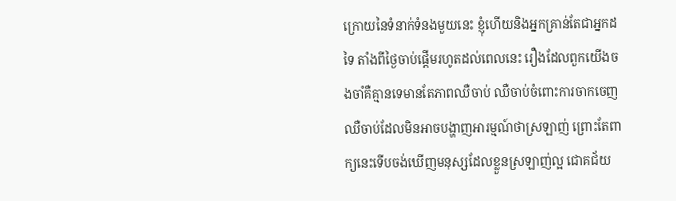ក្រោយនៃទំនាក់ទំនងមួយនេះ ខ្ញុំហើយនិងអ្នកគ្រាន់តែជាអ្នកដទៃ តាំងពីថ្ងៃចាប់ផ្ដើមរហូតដល់ពេលនេះ រឿងដែលពួកយើងចងចាំគឺគ្មានទេមានតែភាពឈឺចាប់ ឈឺចាប់ចំពោះការចាកចេញ ឈឺចាប់ដែលមិនអាចបង្ហាញអារម្មណ៍ថាស្រឡាញ់ ព្រោះតែពាក្យនេះទើបចង់ឃើញមនុស្សដែលខ្លួនស្រឡាញ់ល្អ ជោគជ័យ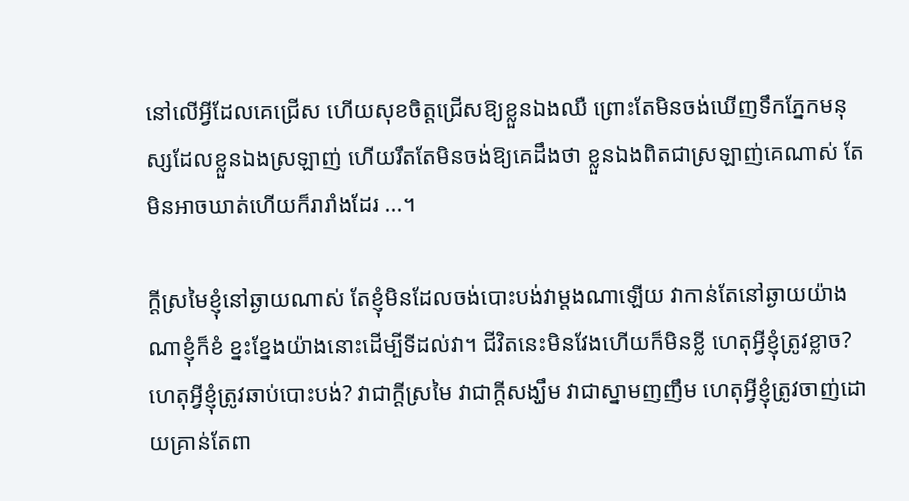នៅលើអ្វីដែលគេជ្រើស ហើយសុខចិត្តជ្រើសឱ្យខ្លួនឯងឈឺ ព្រោះតែមិនចង់ឃើញទឹកភ្នែកមនុស្សដែលខ្លួនឯងស្រឡាញ់ ហើយរឹតតែមិនចង់ឱ្យគេដឹងថា ខ្លួនឯងពិតជាស្រឡាញ់គេណាស់ តែមិនអាចឃាត់ហើយក៏រារាំងដែរ ...។

ក្ដីស្រមៃខ្ញុំនៅឆ្ងាយណាស់ តែខ្ញុំមិនដែលចង់បោះបង់វាម្ដងណាឡើយ វាកាន់តែនៅឆ្ងាយយ៉ាងណាខ្ញុំក៏ខំ ខ្នះខ្នែងយ៉ាងនោះដើម្បីទីដល់វា។ ជីវិតនេះមិនវែងហើយក៏មិនខ្លី ហេតុអ្វីខ្ញុំត្រូវខ្លាច? ហេតុអ្វីខ្ញុំត្រូវឆាប់បោះបង់? វាជាក្ដីស្រមៃ វាជាក្ដីសង្ឃឹម វាជាស្នាមញញឹម ហេតុអ្វីខ្ញុំត្រូវចាញ់ដោយគ្រាន់តែពា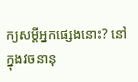ក្យសម្តីអ្នកផ្សេងនោះ? នៅក្នុងវចនានុ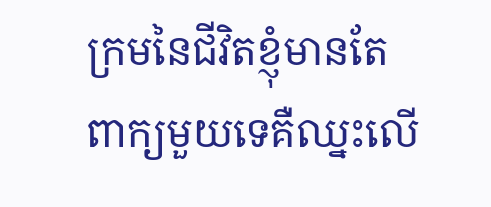ក្រមនៃជីវិតខ្ញុំមានតែពាក្យមួយទេគឺឈ្នះលើ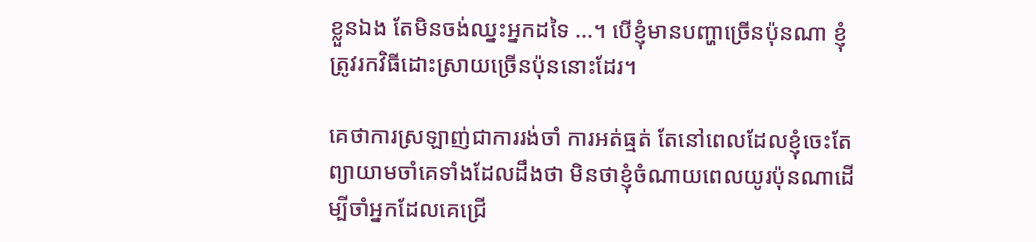ខ្លួនឯង តែមិនចង់ឈ្នះអ្នកដទៃ ...។ បើខ្ញុំមានបញ្ហាច្រើនប៉ុនណា ខ្ញុំត្រូវរកវិធីដោះស្រាយច្រើនប៉ុននោះដែរ។

គេថាការស្រឡាញ់ជាការរង់ចាំ ការអត់ធ្មត់ តែនៅពេលដែលខ្ញុំចេះតែព្យាយាមចាំគេទាំងដែលដឹងថា មិនថាខ្ញុំចំណាយពេលយូរប៉ុនណាដើម្បីចាំអ្នកដែលគេជ្រើ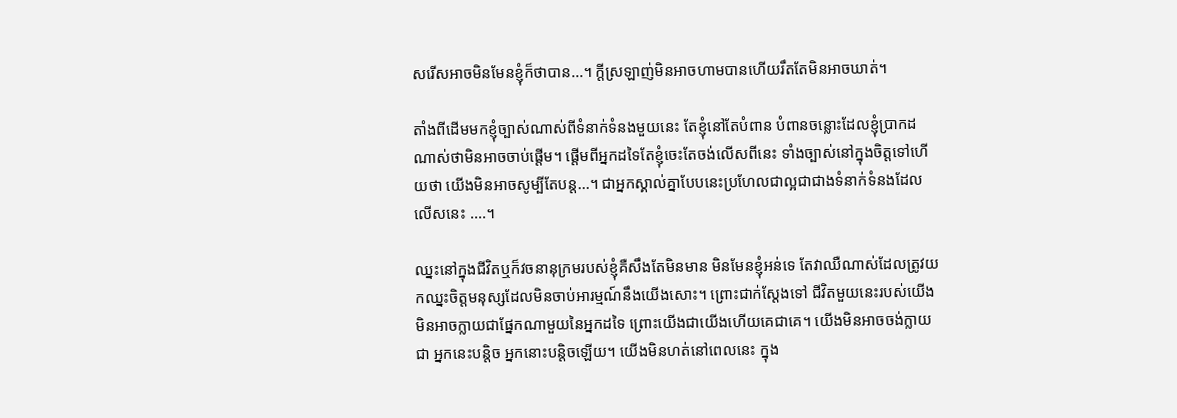សរើសអាចមិនមែនខ្ញុំក៏ថាបាន...។ ក្ដីស្រឡាញ់មិនអាចហាមបានហើយរឹតតែមិនអាចឃាត់។

តាំងពីដើមមកខ្ញុំច្បាស់ណាស់ពីទំនាក់ទំនងមួយនេះ តែខ្ញុំនៅតែបំពាន បំពានចន្លោះដែលខ្ញុំប្រាកដណាស់ថាមិនអាចចាប់ផ្ដើម។ ផ្ដើមពីអ្នកដទៃតែខ្ញុំចេះតែចង់លើសពីនេះ ទាំងច្បាស់នៅក្នុងចិត្តទៅហើយថា យើងមិនអាចសូម្បីតែបន្ត...។ ជាអ្នកស្គាល់គ្នាបែបនេះប្រហែលជាល្អជាជាងទំនាក់ទំនងដែលលើសនេះ ....។

ឈ្នះនៅក្នុងជីវិតឬក៏វចនានុក្រមរបស់ខ្ញុំគឺសឹងតែមិនមាន មិនមែនខ្ញុំអន់ទេ តែវាឈឺណាស់ដែលត្រូវយកឈ្នះចិត្តមនុស្សដែលមិនចាប់អារម្មណ៍នឹងយើងសោះ។ ព្រោះជាក់ស្ដែងទៅ ជីវិតមួយនេះរបស់យើងមិនអាចក្លាយជាផ្នែកណាមួយនៃអ្នកដទៃ ព្រោះយើងជាយើងហើយគេជាគេ។ យើងមិនអាចចង់ក្លាយជា អ្នកនេះបន្តិច អ្នកនោះបន្តិចឡើយ។ យើងមិនហត់នៅពេលនេះ ក្នុង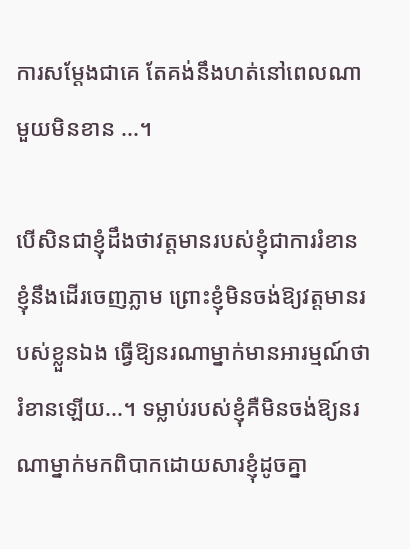ការសម្ដែងជាគេ តែគង់នឹងហត់នៅពេលណាមួយមិនខាន ...។

បើសិនជាខ្ញុំដឹងថាវត្តមានរបស់ខ្ញុំជាការរំខាន ខ្ញុំនឹងដើរចេញភ្លាម ព្រោះខ្ញុំមិនចង់ឱ្យវត្តមានរបស់ខ្លួនឯង ធ្វើឱ្យនរណាម្នាក់មានអារម្មណ៍ថារំខានឡើយ...។ ទម្លាប់របស់ខ្ញុំគឺមិនចង់ឱ្យនរណាម្នាក់មកពិបាកដោយសារខ្ញុំដូចគ្នា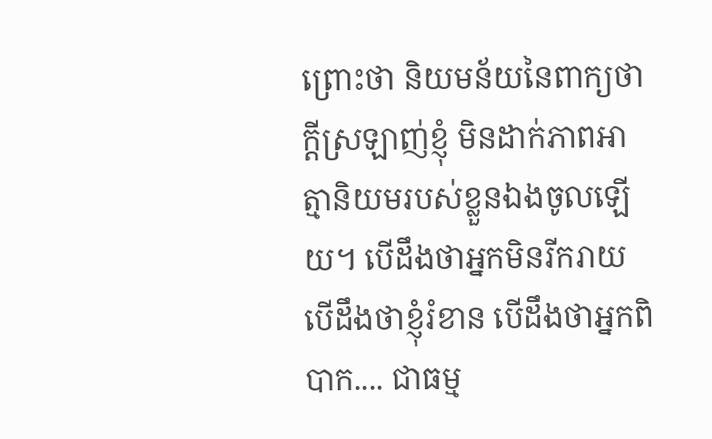ព្រោះថា និយមន័យនៃពាក្យថាក្ដីស្រឡាញ់ខ្ញុំ មិនដាក់ភាពអាត្មានិយមរបស់ខ្លួនឯងចូលឡើយ។ បើដឹងថាអ្នកមិនរីករាយ បើដឹងថាខ្ញុំរំខាន បើដឹងថាអ្នកពិបាក.... ជាធម្ម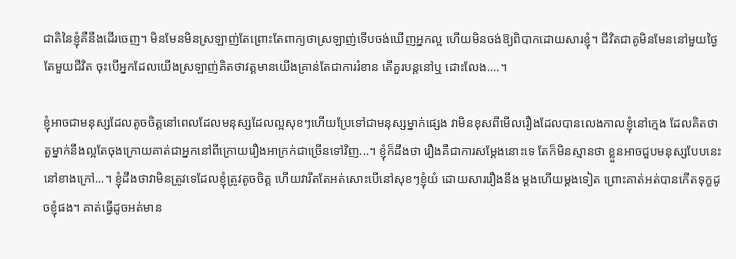ជាតិនៃខ្ញុំគឺនឹងដើរចេញ។ មិនមែនមិនស្រឡាញ់តែព្រោះតែពាក្យថាស្រឡាញ់ទើបចង់ឃើញអ្នកល្អ ហើយមិនចង់ឱ្យពិបាកដោយសារខ្ញុំ។ ជីវិតជាគូមិនមែននៅមួយថ្ងៃ តែមួយជីវិត ចុះបើអ្នកដែលយើងស្រឡាញ់គិតថាវត្តមានយើងគ្រាន់តែជាការរំខាន តើគួរបន្តនៅឬ ដោះលែង....។

ខ្ញុំអាចជាមនុស្សដែលតូចចិត្តនៅពេលដែលមនុស្សដែលល្អសុខៗហើយប្រែទៅជាមនុស្សម្នាក់ផ្សេង វាមិនខុសពីមើលរឿងដែលបានលេងកាលខ្ញុំនៅក្មេង ដែលគិតថា តួម្នាក់នឹងល្អតែចុងក្រោយគាត់ជាអ្នកនៅពីក្រោយរឿងអាក្រក់ជាច្រើនទៅវិញ...។ ខ្ញុំក៏ដឹងថា រឿងគឺជាការសម្តែងនោះទេ តែក៏មិនស្មានថា ខ្លួនអាចជួបមនុស្សបែបនេះនៅខាងក្រៅ...។ ខ្ញុំដឹងថាវាមិនត្រូវទេដែលខ្ញុំត្រូវតូចចិត្ត ហើយវារឹតតែអត់សោះបើនៅសុខៗខ្ញុំយំ ដោយសាររឿងនឹង ម្ដងហើយម្ដងទៀត ព្រោះគាត់អត់បានកើតទុក្ខដូចខ្ញុំផង។ គាត់ធ្វើដូចអត់មាន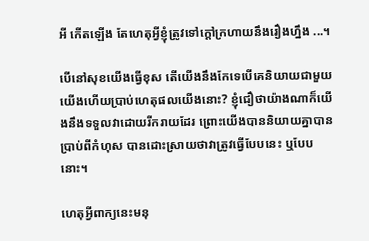អី កើតឡើង តែហេតុអ្វីខ្ញុំត្រូវទៅក្ដៅក្រហាយនឹងរឿងហ្នឹង ...។

បើនៅសុខយើងធ្វើខុស តើយើងនឹងកែទេបើគេនិយាយជាមួយយើងហើយប្រាប់ហេតុផលយើងនោះ? ខ្ញុំជឿថាយ៉ាងណាក៏យើងនឹងទទួលវាដោយរីករាយដែរ ព្រោះយើងបាននិយាយគ្នាបានប្រាប់ពីកំហុស បានដោះស្រាយថាវាត្រូវធ្វើបែបនេះ ឬបែបនោះ។

ហេតុអ្វីពាក្យនេះមនុ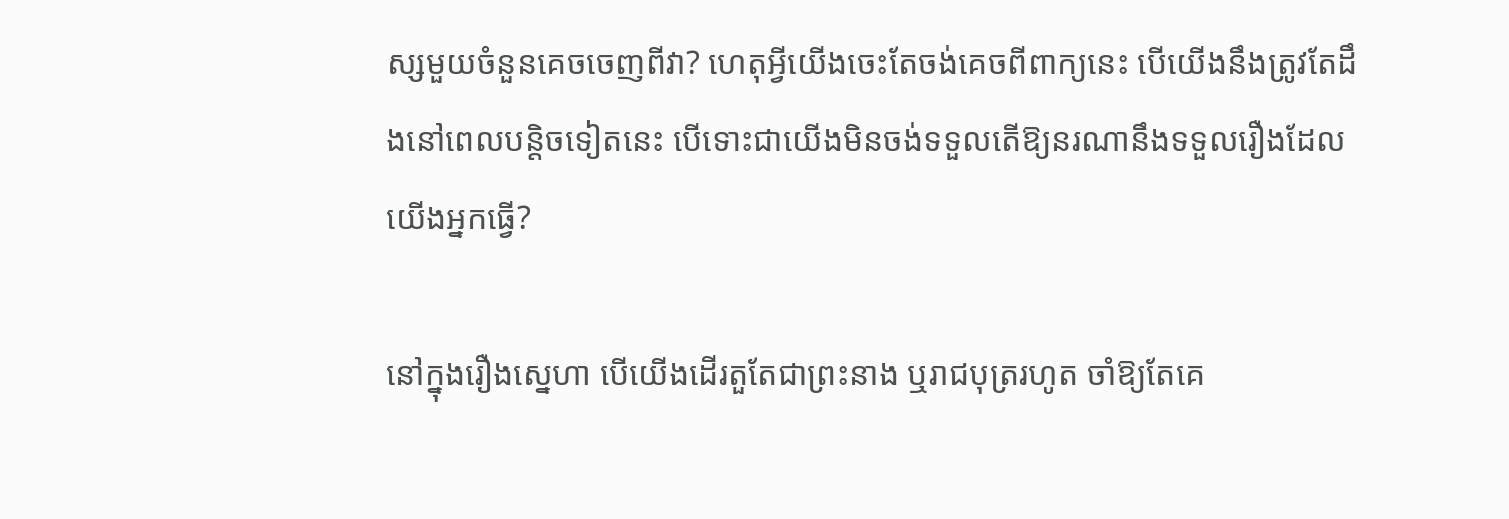ស្សមួយចំនួនគេចចេញពីវា? ហេតុអ្វីយើងចេះតែចង់គេចពីពាក្យនេះ បើយើងនឹងត្រូវតែដឹងនៅពេលបន្តិចទៀតនេះ បើទោះជាយើងមិនចង់ទទួលតើឱ្យនរណានឹងទទួលរឿងដែលយើងអ្នកធ្វើ?

នៅក្នុងរឿងស្នេហា បើយើងដើរតួតែជាព្រះនាង ឬរាជបុត្ររហូត ចាំឱ្យតែគេ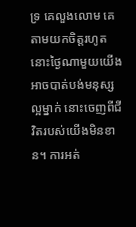ទ្រ គេលួងលោម គេតាមយកចិត្តរហូត នោះថ្ងៃណាមួយយើងអាចបាត់បង់មនុស្សល្អម្នាក់ នោះចេញពីជីវិតរបស់យើងមិនខាន។ ការអត់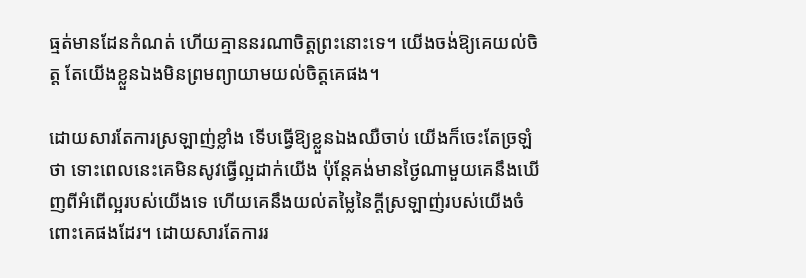ធ្មត់មានដែនកំណត់ ហើយគ្មាននរណាចិត្តព្រះនោះទេ។ យើងចង់ឱ្យគេយល់ចិត្ត តែយើងខ្លួនឯងមិនព្រមព្យាយាមយល់ចិត្តគេផង។

ដោយសារតែការស្រឡាញ់ខ្លាំង ទើបធ្វើឱ្យខ្លួនឯងឈឺចាប់ យើងក៏ចេះតែច្រឡំថា ទោះពេលនេះគេមិនសូវធ្វើល្អដាក់យើង ប៉ុន្តែគង់មានថ្ងៃណាមួយគេនឹងឃើញពីអំពើល្អរបស់យើងទេ ហើយគេនឹងយល់តម្លៃនៃក្ដីស្រឡាញ់របស់យើងចំពោះគេផងដែរ។ ដោយសារតែការរ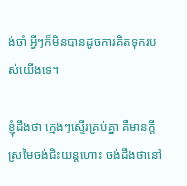ង់ចាំ អ្វីៗក៏មិនបានដូចការគិតទុករបស់យើងទេ។

ខ្ញុំដឹងថា ក្មេងៗស្ទើរគ្រប់គ្នា គឺមានក្តីស្រមៃចង់ជិះយន្តហោះ ចង់ដឹងថានៅ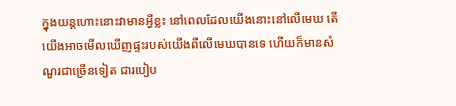ក្នុងយន្តហោះនោះវាមានអ្វីខ្លះ នៅពេលដែលយើងនោះនៅលើមេឃ តើយើងអាចមើលឃើញផ្ទះរបស់យើងពីលើមេឃបានទេ ហើយក៏មានសំណួរជាច្រើនទៀត ជារបៀប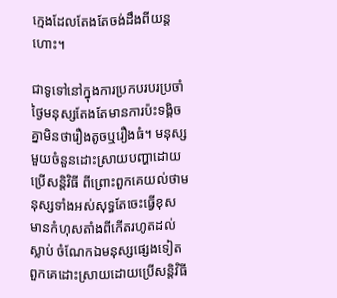ក្មេងដែលតែងតែចង់ដឹងពីយន្តហោះ។

ជាទូទៅនៅក្នុងការប្រកបរបរប្រចាំថ្ងៃមនុស្សតែងតែមានការប៉ះទង្គិចគ្នាមិនថារឿងតូចឬរឿងធំ។ មនុស្សមួយចំនួនដោះស្រាយបញ្ហាដោយប្រើសន្តិវិធី ពីព្រោះពួកគេយល់ថាមនុស្សទាំងអស់សុទ្ធតែចេះធ្វើខុស មានកំហុសតាំងពីកើតរហូតដល់ស្លាប់ ចំណែកឯមនុស្សផ្សេងទៀតពួកគេដោះស្រាយដោយប្រើសន្តិវិធី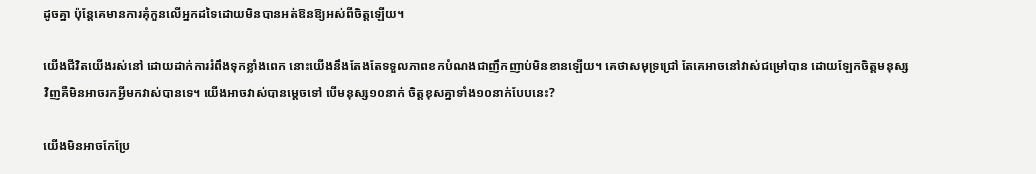ដូចគ្នា ប៉ុន្តែគេមានការគុំកួនលើអ្នកដទៃដោយមិនបានអត់ឱនឱ្យអស់ពីចិត្ដឡើយ។

យើងជីវិតយើងរស់នៅ ដោយដាក់ការរំពឹងទុកខ្លាំងពេក នោះយើងនឹងតែងតែទទួលភាពខកបំណងជាញឹកញាប់មិនខានឡើយ។ គេថាសមុទ្រជ្រៅ តែគេអាចនៅវាស់ជម្រៅបាន ដោយឡែកចិត្តមនុស្សវិញគឺមិនអាចរកអ្វីមកវាស់បានទេ។ យើងអាចវាស់បានម្តេចទៅ បើមនុស្ស១០នាក់ ចិត្តខុសគ្នាទាំង១០នាក់បែបនេះ?

យើងមិនអាចកែប្រែ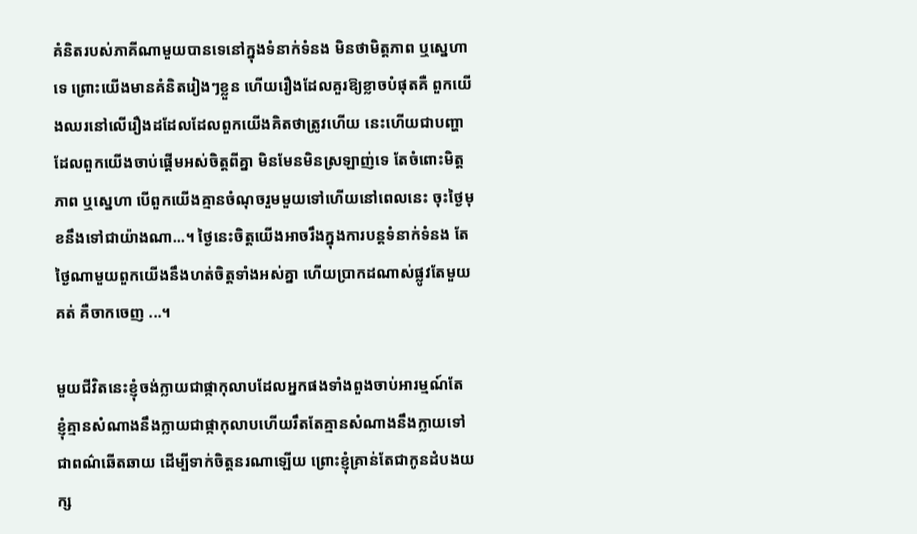គំនិតរបស់ភាគីណាមួយបានទេនៅក្នុងទំនាក់ទំនង មិនថាមិត្តភាព ឬស្នេហាទេ ព្រោះយើងមានគំនិតរៀងៗខ្លួន ហើយរឿងដែលគួរឱ្យខ្លាចបំផុតគឺ ពួកយើងឈរនៅលើរឿងដដែលដែលពួកយើងគិតថាត្រូវហើយ នេះហើយជាបញ្ហាដែលពួកយើងចាប់ផ្ដើមអស់ចិត្តពីគ្នា មិនមែនមិនស្រឡាញ់ទេ តែចំពោះមិត្តភាព ឬស្នេហា បើពួកយើងគ្មានចំណុចរួមមួយទៅហើយនៅពេលនេះ ចុះថ្ងៃមុខនឹងទៅជាយ៉ាងណា...។ ថ្ងៃនេះចិត្តយើងអាចរឹងក្នុងការបន្តទំនាក់ទំនង តែថ្ងៃណាមួយពួកយើងនឹងហត់ចិត្តទាំងអស់គ្នា ហើយប្រាកដណាស់ផ្លូវតែមួយគត់ គឺចាកចេញ ...។

មួយជីវិតនេះខ្ញុំចង់ក្លាយជាផ្កាកុលាបដែលអ្នកផងទាំងពួងចាប់អារម្មណ៍តែ ខ្ញុំគ្មានសំណាងនឹងក្លាយជាផ្កាកុលាបហើយរឹតតែគ្មានសំណាងនឹងក្លាយទៅជាពណ៌ឆើតឆាយ ដើម្បីទាក់ចិត្តនរណាឡើយ ព្រោះខ្ញុំគ្រាន់តែជាកូនដំបងយក្ស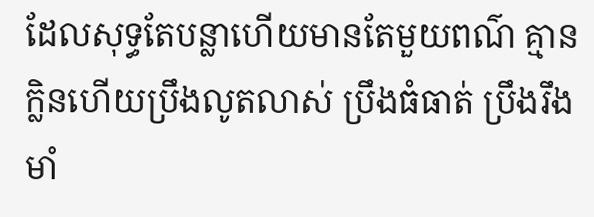ដែលសុទ្ធតែបន្លាហើយមានតែមួយពណ៌ គ្មានក្លិនហើយប្រឹងលូតលាស់ ប្រឹងធំធាត់ ប្រឹងរឹងមាំ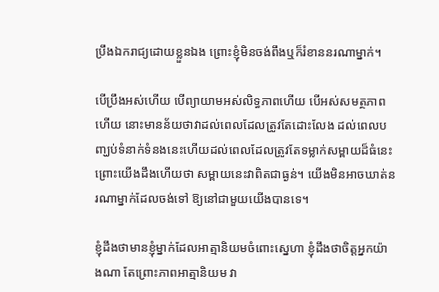ប្រឹងឯករាជ្យដោយខ្លួនឯង ព្រោះខ្ញុំមិនចង់ពឹងឬក៏រំខាននរណាម្នាក់។

បើប្រឹងអស់ហើយ បើព្យាយាមអស់លិទ្ធភាពហើយ បើអស់សមត្ថភាពហើយ នោះមានន័យថាវាដល់ពេលដែលត្រូវតែដោះលែង ដល់ពេលបញ្ឃប់ទំនាក់ទំនងនេះហើយដល់ពេលដែលត្រូវតែទម្លាក់សម្ពាយដ៏ធំនេះ ព្រោះយើងដឹងហើយថា សម្ពាយនេះវាពិតជាធ្ងន់។ យើងមិនអាចឃាត់នរណាម្នាក់ដែលចង់ទៅ ឱ្យនៅជាមួយយើងបានទេ។

ខ្ញុំដឹងថាមានខ្ញុំម្នាក់ដែលអាត្មានិយមចំពោះស្នេហា ខ្ញុំដឹងថាចិត្តអ្នកយ៉ាងណា តែព្រោះភាពអាត្មានិយម វា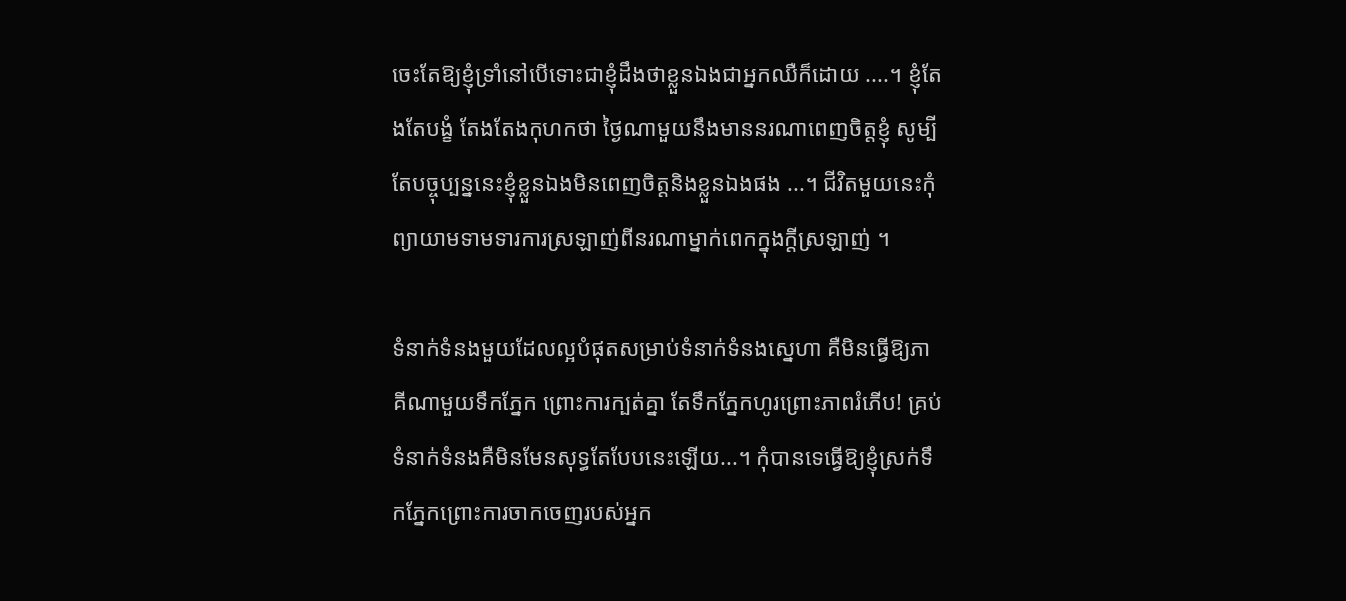ចេះតែឱ្យខ្ញុំទ្រាំនៅបើទោះជាខ្ញុំដឹងថាខ្លួនឯងជាអ្នកឈឺក៏ដោយ ....។ ខ្ញុំតែងតែបង្ខំ តែងតែងកុហកថា ថ្ងៃណាមួយនឹងមាននរណាពេញចិត្តខ្ញុំ សូម្បីតែបច្ចុប្បន្ននេះខ្ញុំខ្លួនឯងមិនពេញចិត្តនិងខ្លួនឯងផង ...។ ជីវិតមួយនេះកុំព្យាយាមទាមទារការស្រឡាញ់ពីនរណាម្នាក់ពេកក្នុងក្ដីស្រឡាញ់ ។

ទំនាក់ទំនងមួយដែលល្អបំផុតសម្រាប់ទំនាក់ទំនងស្នេហា គឺមិនធ្វើឱ្យភាគីណាមួយទឹកភ្នែក ព្រោះការក្បត់គ្នា តែទឹកភ្នែកហូរព្រោះភាពរំភើប! គ្រប់ទំនាក់ទំនងគឺមិនមែនសុទ្ធតែបែបនេះឡើយ...។ កុំបានទេធ្វើឱ្យខ្ញុំស្រក់ទឹកភ្នែកព្រោះការចាកចេញរបស់អ្នក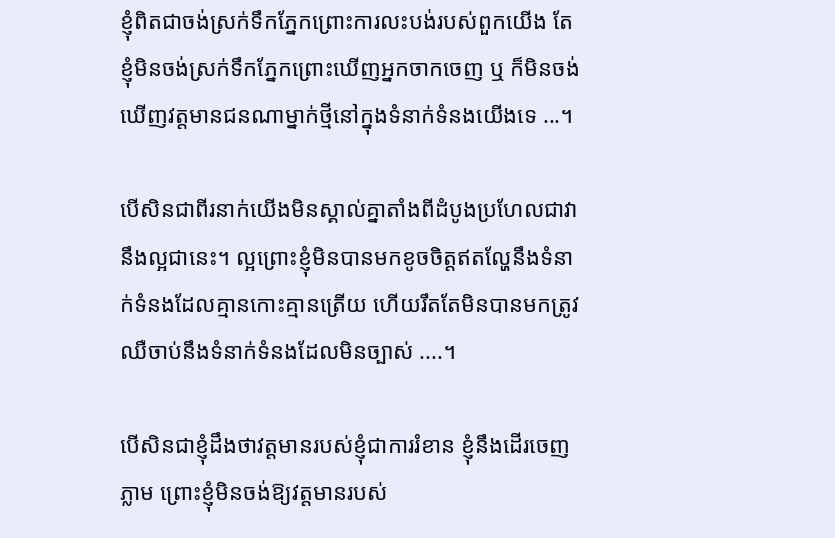ខ្ញុំពិតជាចង់ស្រក់ទឹកភ្នែកព្រោះការលះបង់របស់ពួកយើង តែខ្ញុំមិនចង់ស្រក់ទឹកភ្នែកព្រោះឃើញអ្នកចាកចេញ ឬ ក៏មិនចង់ឃើញវត្តមានជនណាម្នាក់ថ្មីនៅក្នុងទំនាក់ទំនងយើងទេ ...។

បើសិនជាពីរនាក់យើងមិនស្គាល់គ្នាតាំងពីដំបូងប្រហែលជាវានឹងល្អជានេះ។ ល្អព្រោះខ្ញុំមិនបានមកខូចចិត្តឥតល្ហែនឹងទំនាក់ទំនងដែលគ្មានកោះគ្មានត្រើយ ហើយរឹតតែមិនបានមកត្រូវឈឺចាប់នឹងទំនាក់ទំនងដែលមិនច្បាស់ ....។

បើសិនជាខ្ញុំដឹងថាវត្តមានរបស់ខ្ញុំជាការរំខាន ខ្ញុំនឹងដើរចេញភ្លាម ព្រោះខ្ញុំមិនចង់ឱ្យវត្តមានរបស់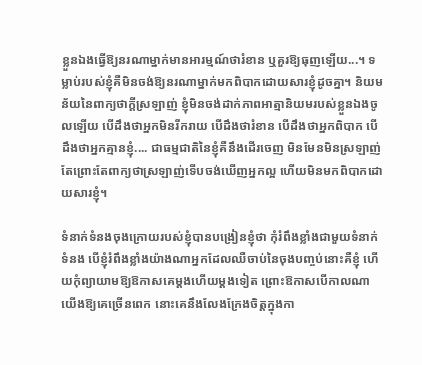ខ្លួនឯងធ្វើឱ្យនរណាម្នាក់មានអារម្មណ៍ថារំខាន ឬគួរឱ្យធុញឡើយ...។ ទម្លាប់របស់ខ្ញុំគឺមិនចង់ឱ្យនរណាម្នាក់មកពិបាកដោយសារខ្ញុំដូចគ្នា។ និយមន័យនៃពាក្យថាក្ដីស្រឡាញ់ ខ្ញុំមិនចង់ដាក់ភាពអាត្មានិយមរបស់ខ្លួនឯងចូលឡើយ បើដឹងថាអ្នកមិនរីករាយ បើដឹងថារំខាន បើដឹងថាអ្នកពិបាក បើដឹងថាអ្នកគ្មានខ្ញុំ.... ជាធម្មជាតិនៃខ្ញុំគឺនឹងដើរចេញ មិនមែនមិនស្រឡាញ់ តែព្រោះតែពាក្យថាស្រឡាញ់ទើបចង់ឃើញអ្នកល្អ ហើយមិនមកពិបាកដោយសារខ្ញុំ។

ទំនាក់ទំនងចុងក្រោយរបស់ខ្ញុំបានបង្រៀនខ្ញុំថា កុំរំពឹងខ្លាំងជាមួយទំនាក់ទំនង បើខ្ញុំរំពឹងខ្លាំងយ៉ាងណាអ្នកដែលឈឺចាប់នៃចុងបញ្ចប់នោះគឺខ្ញុំ ហើយកុំព្យាយាមឱ្យឱកាសគេម្ដងហើយម្ដងទៀត ព្រោះឱកាសបើកាលណាយើងឱ្យគេច្រើនពេក នោះគេនឹងលែងក្រែងចិត្តក្នុងកា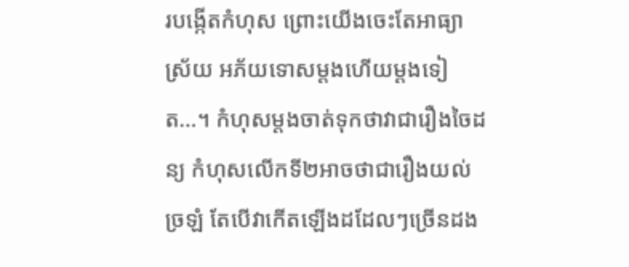របង្កើតកំហុស ព្រោះយើងចេះតែអាធ្យាស្រ័យ អភ័យទោសម្តងហើយម្តងទៀត…។ កំហុសម្ដងចាត់ទុកថាវាជារឿងចៃដន្យ កំហុសលើកទី២អាចថាជារឿងយល់ច្រឡំ តែបើវាកើតឡើងដដែលៗច្រើនដង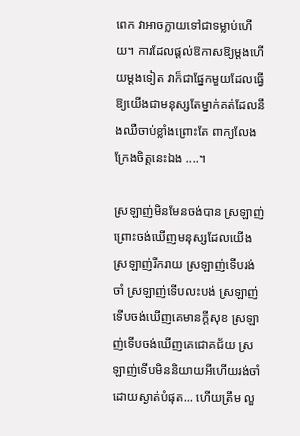ពេក វាអាចក្លាយទៅជាទម្លាប់ហើយ។ ការដែលផ្ដល់ឱកាសឱ្យម្តងហើយម្តងទៀត វាក៏ជាផ្នែកមួយដែលធ្វើឱ្យយើងជាមនុស្សតែម្នាក់គត់ដែលនឹងឈឺចាប់ខ្លាំងព្រោះតែ ពាក្យលែងក្រែងចិត្តនេះឯង ....។

ស្រឡាញ់មិនមែនចង់បាន ស្រឡាញ់ព្រោះចង់ឃើញមនុស្សដែលយើងស្រឡាញ់រីករាយ ស្រឡាញ់ទើបរង់ចាំ ស្រឡាញ់ទើបលះបង់ ស្រឡាញ់ទើបចង់ឃើញគេមានក្ដីសុខ ស្រឡាញ់ទើបចង់ឃើញគេជោគជ័យ ស្រឡាញ់ទើបមិននិយាយអីហើយរង់ចាំដោយស្ងាត់បំផុត... ហើយត្រឹម លួ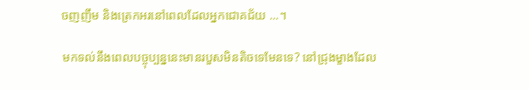ចញញឹម និងត្រេកអរនៅពេលដែលអ្នកជោគជ័យ ...។

មកទល់នឹងពេលបច្ចុប្បន្ននេះមានរបួសមិនតិចទេមែនទេ? នៅជ្រុងម្ខាងដែល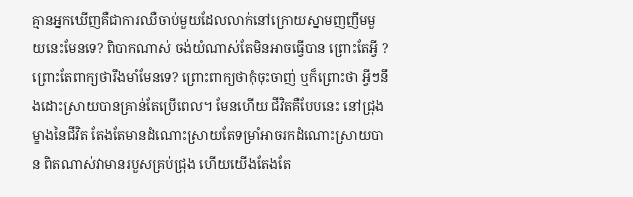គ្មានអ្នកឃើញគឺជាការឈឺចាប់មួយដែលលាក់នៅក្រោយស្នាមញញឹមមួយនេះមែនទេ? ពិបាកណាស់ ចង់យំណាស់តែមិនអាចធ្វើបាន ព្រោះតែអ្វី ? ព្រោះតែពាក្យថារឹងមាំមែនទេ? ព្រោះពាក្យថាកុំចុះចាញ់ ឬក៏ព្រោះថា អ្វីៗនឹងដោះស្រាយបានគ្រាន់តែប្រើពេល។ មែនហើយ ជីវិតគឺបែបនេះ នៅជ្រុងម្ខាងនៃជីវិត តែងតែមានដំណោះស្រាយតែទម្រាំអាចរកដំណោះស្រាយបាន ពិតណាស់វាមានរបួសគ្រប់ជ្រុង ហើយយើងតែងតែ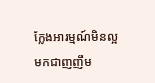ក្លែងអារម្មណ៍មិនល្អមកជាញញឹម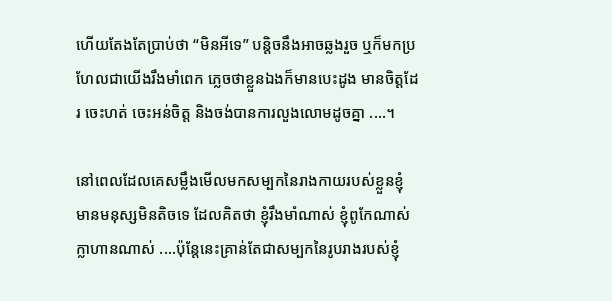ហើយតែងតែប្រាប់ថា “មិនអីទេ” បន្តិចនឹងអាចឆ្លងរួច ឬក៏មកប្រហែលជាយើងរឹងមាំពេក ភ្លេចថាខ្លួនឯងក៏មានបេះដូង មានចិត្តដែរ ចេះហត់ ចេះអន់ចិត្ត និងចង់បានការលួងលោមដូចគ្នា ....។

នៅពេលដែលគេសម្លឹងមើលមកសម្បកនៃរាងកាយរបស់ខ្លួនខ្ញុំ មានមនុស្សមិនតិចទេ ដែលគិតថា ខ្ញុំរឹងមាំណាស់ ខ្ញុំពូកែណាស់ ក្លាហានណាស់ ....ប៉ុន្តែនេះគ្រាន់តែជាសម្បកនៃរូបរាងរបស់ខ្ញុំ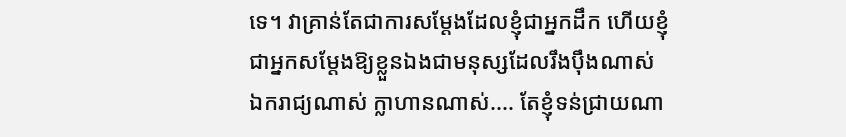ទេ។ វាគ្រាន់តែជាការសម្ដែងដែលខ្ញុំជាអ្នកដឹក ហើយខ្ញុំជាអ្នកសម្តែងឱ្យខ្លួនឯងជាមនុស្សដែលរឹងប៉ឹងណាស់ ឯករាជ្យណាស់ ក្លាហានណាស់.... តែខ្ញុំទន់ជ្រាយណា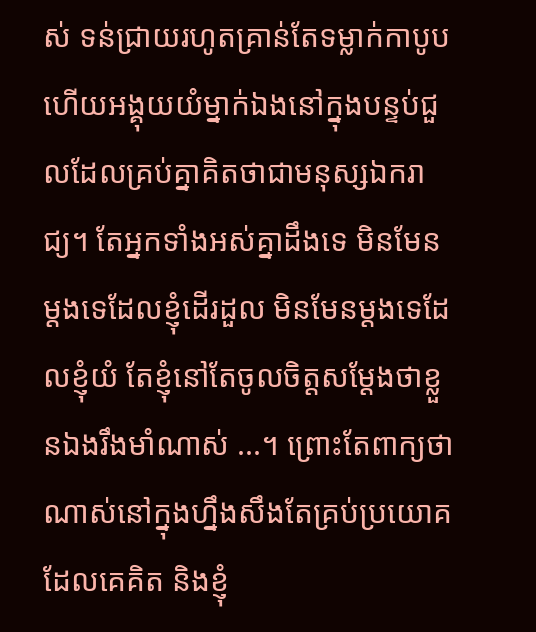ស់ ទន់ជ្រាយរហូតគ្រាន់តែទម្លាក់កាបូប ហើយអង្គុយយំម្នាក់ឯងនៅក្នុងបន្ទប់ជួលដែលគ្រប់គ្នាគិតថាជាមនុស្សឯករាជ្យ។ តែអ្នកទាំងអស់គ្នាដឹងទេ មិនមែនម្ដងទេដែលខ្ញុំដើរដួល មិនមែនម្ដងទេដែលខ្ញុំយំ តែខ្ញុំនៅតែចូលចិត្តសម្ដែងថាខ្លួនឯងរឹងមាំណាស់ ...។ ព្រោះតែពាក្យថា ណាស់នៅក្នុងហ្នឹងសឹងតែគ្រប់ប្រយោគដែលគេគិត និងខ្ញុំ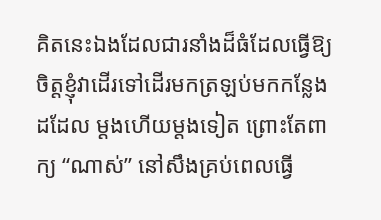គិតនេះឯងដែលជារនាំងដ៏ធំដែលធ្វើឱ្យចិត្តខ្ញុំវាដើរទៅដើរមកត្រឡប់មកកន្លែងដដែល ម្ដងហើយម្ដងទៀត ព្រោះតែពាក្យ “ណាស់” នៅសឹងគ្រប់ពេលធ្វើ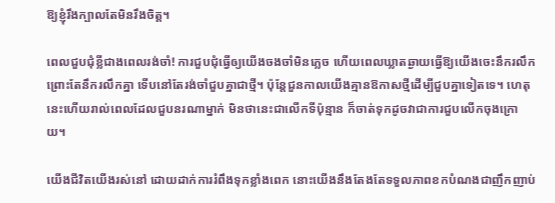ឱ្យខ្ញុំរឹងក្បាលតែមិនរឹងចិត្ត។

ពេលជួបជុំខ្លីជាងពេលរង់ចាំ! ការជួបជុំធ្វើឲ្យយើងចងចាំមិនភ្លេច ហើយពេលឃ្លាតឆ្ងាយធ្វើឱ្យយើងចេះនឹករលឹក ព្រោះតែនឹករលឹកគ្នា ទើបនៅតែរង់ចាំជួបគ្នាជាថ្មី។ ប៉ុន្តែជួនកាលយើងគ្មានឱកាសថ្មីដើម្បីជួបគ្នាទៀតទេ។ ហេតុនេះហើយរាល់ពេលដែលជួបនរណាម្នាក់ មិនថានេះជាលើកទីប៉ុន្មាន ក៏ចាត់ទុកដូចវាជាការជួបលើកចុងក្រោយ។

យើងជីវិតយើងរស់នៅ ដោយដាក់ការរំពឹងទុកខ្លាំងពេក នោះយើងនឹងតែងតែទទួលភាពខកបំណងជាញឹកញាប់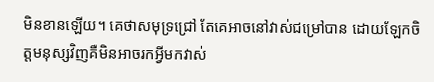មិនខានឡើយ។ គេថាសមុទ្រជ្រៅ តែគេអាចនៅវាស់ជម្រៅបាន ដោយឡែកចិត្តមនុស្សវិញគឺមិនអាចរកអ្វីមកវាស់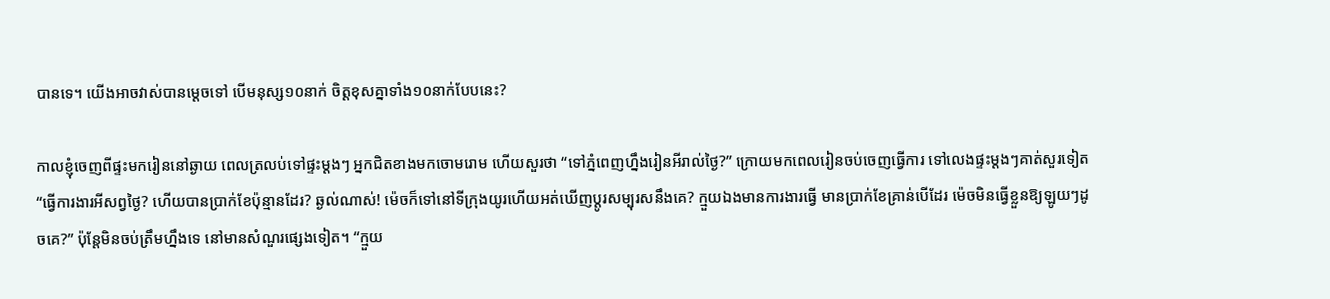បានទេ។ យើងអាចវាស់បានម្តេចទៅ បើមនុស្ស១០នាក់ ចិត្តខុសគ្នាទាំង១០នាក់បែបនេះ?

កាលខ្ញុំចេញពីផ្ទះមករៀននៅឆ្ងាយ ពេលត្រលប់ទៅផ្ទះម្ដងៗ អ្នកជិតខាងមកចោមរោម ហើយសួរថា “ទៅភ្នំពេញហ្នឹងរៀនអីរាល់ថ្ងៃ?” ក្រោយមកពេលរៀនចប់ចេញធ្វើការ ទៅលេងផ្ទះម្ដងៗគាត់សួរទៀត “ធ្វើការងារអីសព្វថ្ងៃ? ហើយបានប្រាក់ខែប៉ុន្មានដែរ? ឆ្ងល់ណាស់! ម៉េចក៏ទៅនៅទីក្រុងយូរហើយអត់ឃើញប្ដូរសម្បុរសនឹងគេ? ក្មួយឯងមានការងារធ្វើ មានប្រាក់ខែគ្រាន់បើដែរ ម៉េចមិនធ្វើខ្លួនឱ្យឡូយៗដូចគេ?” ប៉ុន្តែមិនចប់ត្រឹមហ្នឹងទេ នៅមានសំណួរផ្សេងទៀត។ “ក្មួយ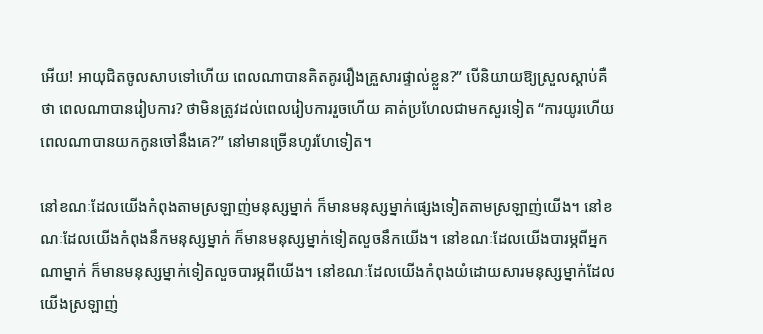អើយ! អាយុជិតចូលសាបទៅហើយ ពេលណាបានគិតគូររឿងគ្រួសារផ្ទាល់ខ្លួន?” បើនិយាយឱ្យស្រួលស្ដាប់គឺថា ពេលណាបានរៀបការ? ថាមិនត្រូវដល់ពេលរៀបការរួចហើយ គាត់ប្រហែលជាមកសួរទៀត “ការយូរហើយ ពេលណាបានយកកូនចៅនឹងគេ?” នៅមានច្រើនហូរហែទៀត។

នៅខណៈដែលយើងកំពុងតាមស្រឡាញ់មនុស្សម្នាក់ ក៏មានមនុស្សម្នាក់ផ្សេងទៀតតាមស្រឡាញ់យើង។ នៅខណៈដែលយើងកំពុងនឹកមនុស្សម្នាក់ ក៏មានមនុស្សម្នាក់ទៀតលួចនឹកយើង។ នៅខណៈដែលយើងបារម្ភពីអ្នកណាម្នាក់ ក៏មានមនុស្សម្នាក់ទៀតលួចបារម្ភពីយើង។ នៅខណៈដែលយើងកំពុងយំដោយសារមនុស្សម្នាក់ដែលយើងស្រឡាញ់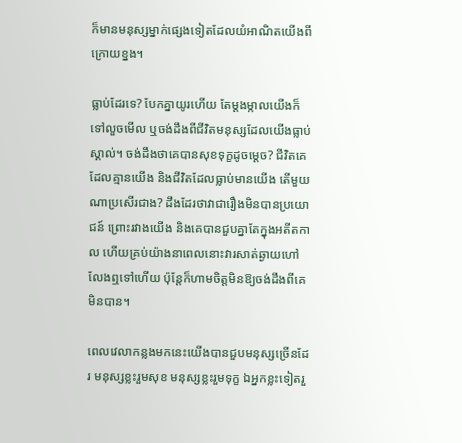ក៏មានមនុស្សម្នាក់ផ្សេងទៀតដែលយំអាណិតយើងពីក្រោយខ្នង។

ធ្លាប់ដែរទេ? បែកគ្នាយូរហើយ តែម្ដងម្កាលយើងក៏ទៅលួចមើល ឬចង់ដឹងពីជីវិតមនុស្សដែលយើងធ្លាប់ស្គាល់។ ចង់ដឹងថាគេបានសុខទុក្ខដូចម្ដេច? ជីវិតគេដែលគ្មានយើង និងជីវិតដែលធ្លាប់មានយើង តើមួយណាប្រសើរជាង? ដឹងដែរថាវាជារឿងមិនបានប្រយោជន៍ ព្រោះរវាងយើង និងគេបានជួបគ្នាតែក្នុងអតីតកាល ហើយគ្រប់យ៉ាងនាពេលនោះវារសាត់ឆ្ងាយហៅលែងឮទៅហើយ ប៉ុន្តែក៏ហាមចិត្តមិនឱ្យចង់ដឹងពីគេមិនបាន។

ពេលវេលាកន្លងមកនេះយើងបានជួបមនុស្សច្រើនដែរ មនុស្សខ្លះរួមសុខ មនុស្សខ្លះរួមទុក្ខ ឯអ្នកខ្លះទៀតរួ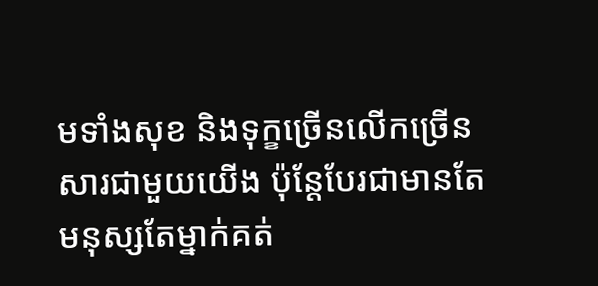មទាំងសុខ និងទុក្ខច្រើនលើកច្រើនសារជាមួយយើង ប៉ុន្តែបែរជាមានតែមនុស្សតែម្នាក់គត់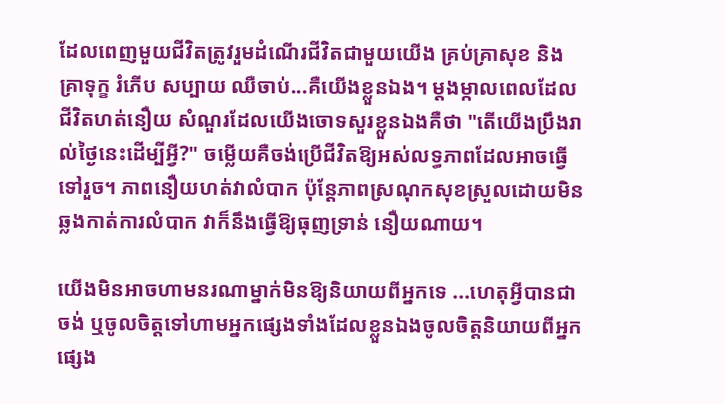ដែលពេញមួយជីវិតត្រូវរួមដំណើរជីវិតជាមួយយើង គ្រប់គ្រាសុខ និងគ្រាទុក្ខ រំភើប សប្បាយ ឈឺចាប់...គឺយើងខ្លួនឯង។ ម្ដងម្កាលពេលដែលជីវិតហត់នឿយ សំណួរដែលយើងចោទសួរខ្លួនឯងគឺថា "តើយើងប្រឹងរាល់ថ្ងៃនេះដើម្បីអ្វី?" ចម្លើយគឺចង់ប្រើជីវិតឱ្យអស់លទ្ធភាពដែលអាចធ្វើទៅរួច។ ភាពនឿយហត់វាលំបាក ប៉ុន្តែភាពស្រណុកសុខស្រួលដោយមិនឆ្លងកាត់ការលំបាក វាក៏នឹងធ្វើឱ្យធុញទ្រាន់ នឿយណាយ។

យើងមិនអាចហាមនរណាម្នាក់មិនឱ្យនិយាយពីអ្នកទេ ...ហេតុអ្វីបានជាចង់ ឬចូលចិត្តទៅហាមអ្នកផ្សេងទាំងដែលខ្លួនឯងចូលចិត្តនិយាយពីអ្នកផ្សេង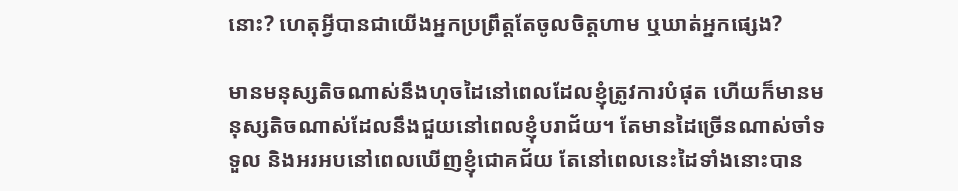នោះ? ហេតុអ្វីបានជាយើងអ្នកប្រព្រឹត្តតែចូលចិត្តហាម ឬឃាត់អ្នកផ្សេង?

មានមនុស្សតិចណាស់នឹងហុចដៃនៅពេលដែលខ្ញុំត្រូវការបំផុត ហើយក៏មានមនុស្សតិចណាស់ដែលនឹងជួយនៅពេលខ្ញុំបរាជ័យ។ តែមានដៃច្រើនណាស់ចាំទទួល និងអរអបនៅពេលឃើញខ្ញុំជោគជ័យ តែនៅពេលនេះដៃទាំងនោះបាន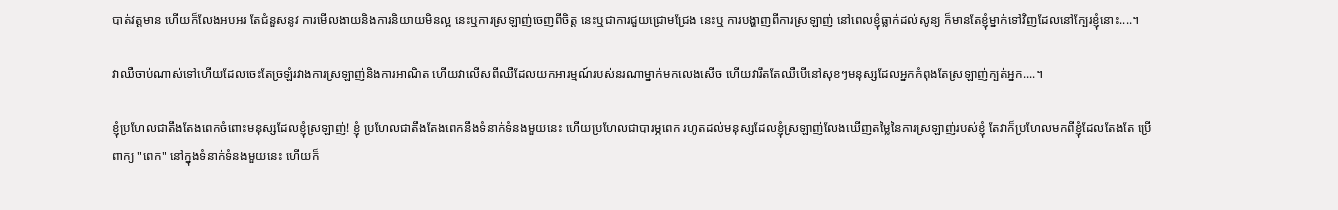បាត់វត្តមាន ហើយក៏លែងអបអរ តែជំនួសនូវ ការមើលងាយនិងការនិយាយមិនល្អ នេះឬការស្រឡាញ់ចេញពីចិត្ត នេះឬជាការជួយជ្រោមជ្រែង នេះឬ ការបង្ហាញពីការស្រឡាញ់ នៅពេលខ្ញុំធ្លាក់ដល់សូន្យ ក៏មានតែខ្ញុំម្នាក់ទៅវិញដែលនៅក្បែរខ្ញុំនោះ....។

វាឈឺចាប់ណាស់ទៅហើយដែលចេះតែច្រឡំរវាងការស្រឡាញ់និងការអាណិត ហើយវាលើសពីឈឺដែលយកអារម្មណ៍របស់នរណាម្នាក់មកលេងសើច ហើយវារឹតតែឈឺបើនៅសុខៗមនុស្សដែលអ្នកកំពុងតែស្រឡាញ់ក្បត់អ្នក....។

ខ្ញុំប្រហែលជាតឹងតែងពេកចំពោះមនុស្សដែលខ្ញុំស្រឡាញ់! ខ្ញុំ ប្រហែលជាតឹងតែងពេកនឹងទំនាក់ទំនងមួយនេះ ហើយប្រហែលជាបារម្ភពេក រហូតដល់មនុស្សដែលខ្ញុំស្រឡាញ់លែងឃើញតម្លៃនៃការស្រឡាញ់របស់ខ្ញុំ តែវាក៏ប្រហែលមកពីខ្ញុំដែលតែងតែ ប្រើពាក្យ "ពេក" នៅក្នុងទំនាក់ទំនងមួយនេះ ហើយក៏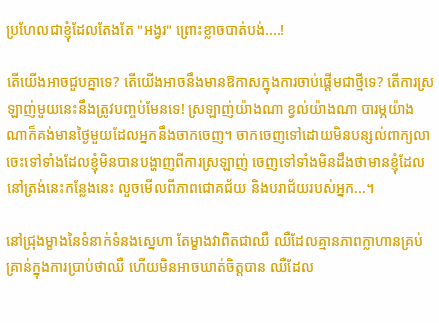ប្រហែលជាខ្ញុំដែលតែងតែ "អង្វរ" ព្រោះខ្លាចបាត់បង់....!

តើយើងអាចជួបគ្នាទេ? តើយើងអាចនឹងមានឱកាសក្នុងការចាប់ផ្ដើមជាថ្មីទេ? តើការស្រឡាញ់មួយនេះនឹងត្រូវបញ្ចប់មែនទេ! ស្រឡាញ់យ៉ាងណា ខ្វល់យ៉ាងណា បារម្ភយ៉ាងណាក៏គង់មានថ្ងៃមួយដែលអ្នកនឹងចាកចេញ។ ចាកចេញទៅដោយមិនបន្សល់ពាក្យលា ចេះទៅទាំងដែលខ្ញុំមិនបានបង្ហាញពីការស្រឡាញ់ ចេញទៅទាំងមិនដឹងថាមានខ្ញុំដែលនៅត្រង់នេះកន្លែងនេះ លួចមើលពីភាពជោគជ័យ និងបរាជ័យរបស់អ្នក...។

នៅជ្រុងម្ខាងនៃទំនាក់ទំនងស្នេហា តែម្ខាងវាពិតជាឈឺ ឈឺដែលគ្មានភាពក្លាហានគ្រប់គ្រាន់ក្នុងការប្រាប់ថាឈឺ ហើយមិនអាចឃាត់ចិត្តបាន ឈឺដែល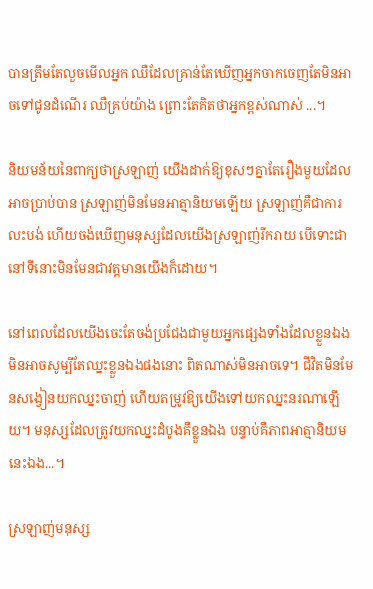បានត្រឹមតែលួចមើលអ្នក ឈឺដែលគ្រាន់តែឃើញអ្នកចាកចេញតែមិនអាចទៅជូនដំណើរ ឈឺគ្រប់យ៉ាង ព្រោះតែគិតថាអ្នកខ្ពស់ណាស់ ...។

និយមន័យនៃពាក្យថាស្រឡាញ់ យើងដាក់ឱ្យខុសៗគ្នាតែរឿងមួយដែលអាចប្រាប់បាន ស្រឡាញ់មិនមែនអាត្មានិយមឡើយ ស្រឡាញ់គឺជាការលះបង់ ហើយចង់ឃើញមនុស្សដែលយើងស្រឡាញ់រីករាយ បើទោះជានៅទីនោះមិនមែនជាវត្តមានយើងក៏ដោយ។

នៅពេលដែលយើងចេះតែចង់ប្រជែងជាមួយអ្នកផ្សេងទាំងដែលខ្លួនឯងមិនអាចសូម្បីតែឈ្នះខ្លួនឯងផងនោះ ពិតណាស់មិនអាចទេ។ ជីវិតមិនមែនសង្វៀនយកឈ្នះចាញ់ ហើយតម្រូវឱ្យយើងទៅយកឈ្នះនរណាឡើយ។ មនុស្សដែលត្រូវយកឈ្នះដំបូងគឺខ្លួនឯង បន្ទាប់គឺភាពអាត្មានិយមនេះឯង...។

ស្រឡាញ់មនុស្ស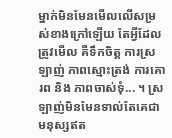ម្នាក់មិនមែនមើលលើសម្រស់ខាងក្រៅឡើយ តែអ្វីដែលត្រូវមើល គឺទឹកចិត្ត ការស្រឡាញ់ ភាពស្មោះត្រង់ ការគោរព និង ភាពចាស់ទុំ... ។ ស្រឡាញ់មិនមែនទាល់តែគេជាមនុស្សឥត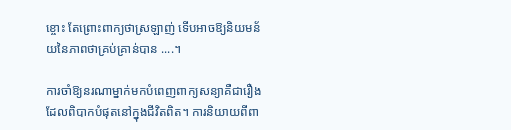ខ្ចោះ តែព្រោះពាក្យថាស្រឡាញ់ ទើបអាចឱ្យនិយមន័យនៃភាពថាគ្រប់គ្រាន់បាន ....។

ការចាំឱ្យនរណាម្នាក់មកបំពេញពាក្យសន្យាគឺជារឿងដែលពិបាកបំផុតនៅក្នុងជីវិតពិត។ ការនិយាយពីពា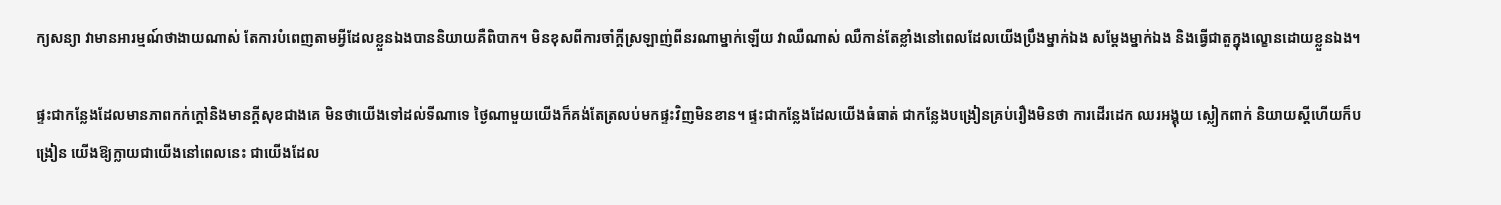ក្យសន្យា វាមានអារម្មណ៍ថាងាយណាស់ តែការបំពេញតាមអ្វីដែលខ្លួនឯងបាននិយាយគឺពិបាក។ មិនខុសពីការចាំក្ដីស្រឡាញ់ពីនរណាម្នាក់ឡើយ វាឈឺណាស់ ឈឺកាន់តែខ្លាំងនៅពេលដែលយើងប្រឹងម្នាក់ឯង សម្ដែងម្នាក់ឯង និងធ្វើជាតួក្នុងល្ខោនដោយខ្លួនឯង។

ផ្ទះជាកន្លែងដែលមានភាពកក់ក្ដៅនិងមានក្ដីសុខជាងគេ មិនថាយើងទៅដល់ទីណាទេ ថ្ងៃណាមួយយើងក៏គង់តែត្រលប់មកផ្ទះវិញមិនខាន។ ផ្ទះជាកន្លែងដែលយើងធំធាត់ ជាកន្លែងបង្រៀនគ្រប់រឿងមិនថា ការដើរដេក ឈរអង្គុយ ស្លៀកពាក់ និយាយស្ដីហើយក៏បង្រៀន យើងឱ្យក្លាយជាយើងនៅពេលនេះ ជាយើងដែល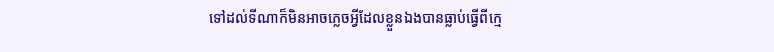ទៅដល់ទីណាក៏មិនអាចភ្លេចអ្វីដែលខ្លួនឯងបានធ្លាប់ធ្វើពីក្មេ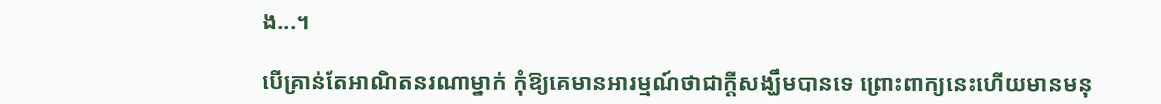ង...។

បើគ្រាន់តែអាណិតនរណាម្នាក់ កុំឱ្យគេមានអារម្មណ៍ថាជាក្ដីសង្ឃឹមបានទេ ព្រោះពាក្យនេះហើយមានមនុ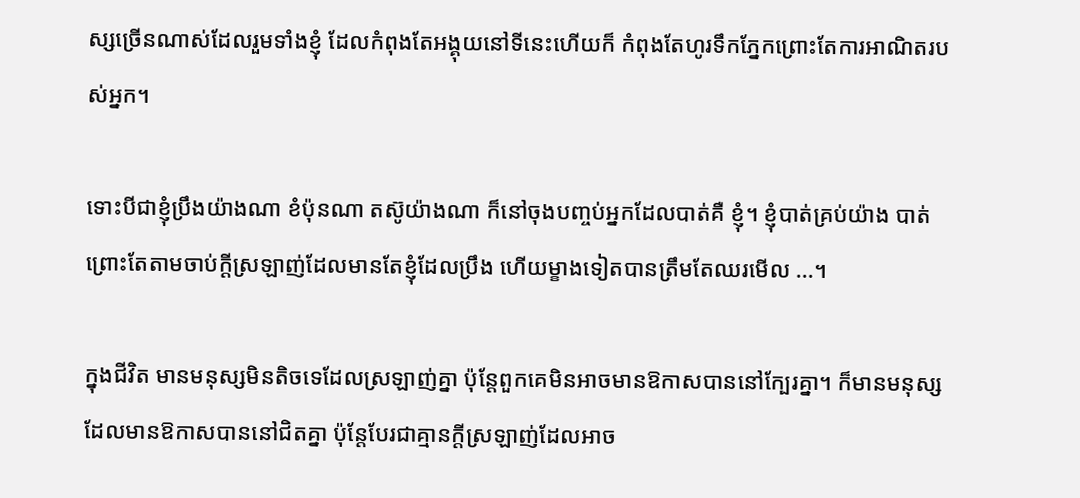ស្សច្រើនណាស់ដែលរួមទាំងខ្ញុំ ដែលកំពុងតែអង្គុយនៅទីនេះហើយក៏ កំពុងតែហូរទឹកភ្នែកព្រោះតែការអាណិតរបស់អ្នក។

ទោះបីជាខ្ញុំប្រឹងយ៉ាងណា ខំប៉ុនណា តស៊ូយ៉ាងណា ក៏នៅចុងបញ្ចប់អ្នកដែលបាត់គឺ ខ្ញុំ។ ខ្ញុំបាត់គ្រប់យ៉ាង បាត់ព្រោះតែតាមចាប់ក្ដីស្រឡាញ់ដែលមានតែខ្ញុំដែលប្រឹង ហើយម្ខាងទៀតបានត្រឹមតែឈរមើល ...។

ក្នុងជីវិត មានមនុស្សមិនតិចទេដែលស្រឡាញ់គ្នា ប៉ុន្តែពួកគេមិនអាចមានឱកាសបាននៅក្បែរគ្នា។ ក៏មានមនុស្សដែលមានឱកាសបាននៅជិតគ្នា ប៉ុន្តែបែរជាគ្មានក្ដីស្រឡាញ់ដែលអាច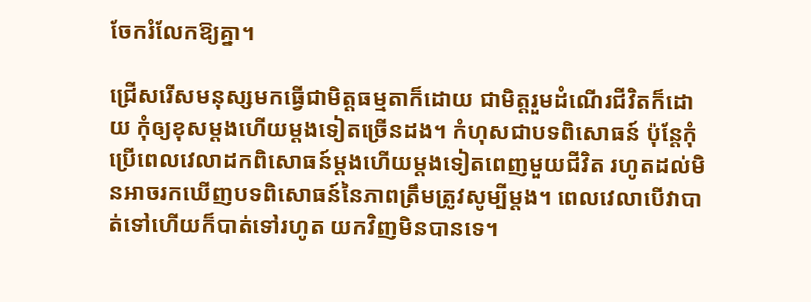ចែករំលែកឱ្យគ្នា។

ជ្រើសរើសមនុស្សមកធ្វើជាមិត្តធម្មតាក៏ដោយ ជាមិត្តរួមដំណើរជីវិតក៏ដោយ កុំឲ្យខុសម្ដងហើយម្ដងទៀតច្រើនដង។ កំហុសជាបទពិសោធន៍ ប៉ុន្តែកុំប្រើពេលវេលាដកពិសោធន៍ម្ដងហើយម្ដងទៀតពេញមួយជីវិត រហូតដល់មិនអាចរកឃើញបទពិសោធន៍នៃភាពត្រឹមត្រូវសូម្បីម្ដង។ ពេលវេលាបើវាបាត់ទៅហើយក៏បាត់ទៅរហូត យកវិញមិនបានទេ។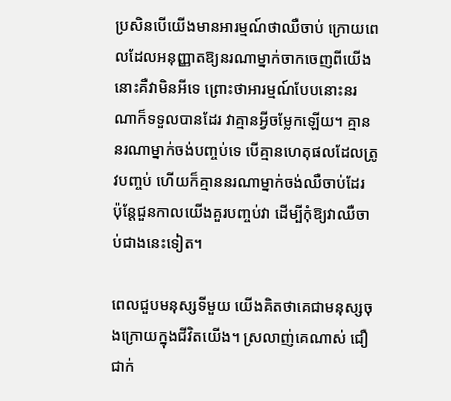ប្រសិនបើយើងមានអារម្មណ៍ថាឈឺចាប់ ក្រោយពេលដែលអនុញ្ញាតឱ្យនរណាម្នាក់ចាកចេញពីយើង នោះគឺវាមិនអីទេ ព្រោះថាអារម្មណ៍បែបនោះនរណាក៏ទទួលបានដែរ វាគ្មានអ្វីចម្លែកឡើយ។ គ្មាននរណាម្នាក់ចង់បញ្ចប់ទេ បើគ្មានហេតុផលដែលត្រូវបញ្ចប់ ហើយក៏គ្មាននរណាម្នាក់ចង់ឈឺចាប់ដែរ ប៉ុន្តែជួនកាលយើងគួរបញ្ចប់វា ដើម្បីកុំឱ្យវាឈឺចាប់ជាងនេះទៀត។

ពេលជួបមនុស្សទីមួយ យើងគិតថាគេជាមនុស្សចុងក្រោយក្នុងជីវិតយើង។ ស្រលាញ់គេណាស់ ជឿជាក់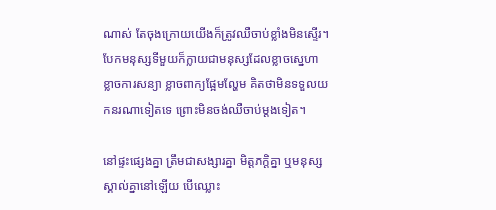ណាស់ តែចុងក្រោយយើងក៏ត្រូវឈឺចាប់ខ្លាំងមិនស្ទើរ។ បែកមនុស្សទីមួយក៏ក្លាយជាមនុស្សដែលខ្លាចស្នេហា ខ្លាចការសន្យា ខ្លាចពាក្យផ្អែមល្ហែម គិតថាមិនទទួលយកនរណាទៀតទេ ព្រោះមិនចង់ឈឺចាប់ម្ដងទៀត។

នៅផ្ទះផ្សេងគ្នា ត្រឹមជាសង្សារគ្នា មិត្តភក្ដិគ្នា ឬមនុស្សស្គាល់គ្នានៅឡើយ បើឈ្លោះ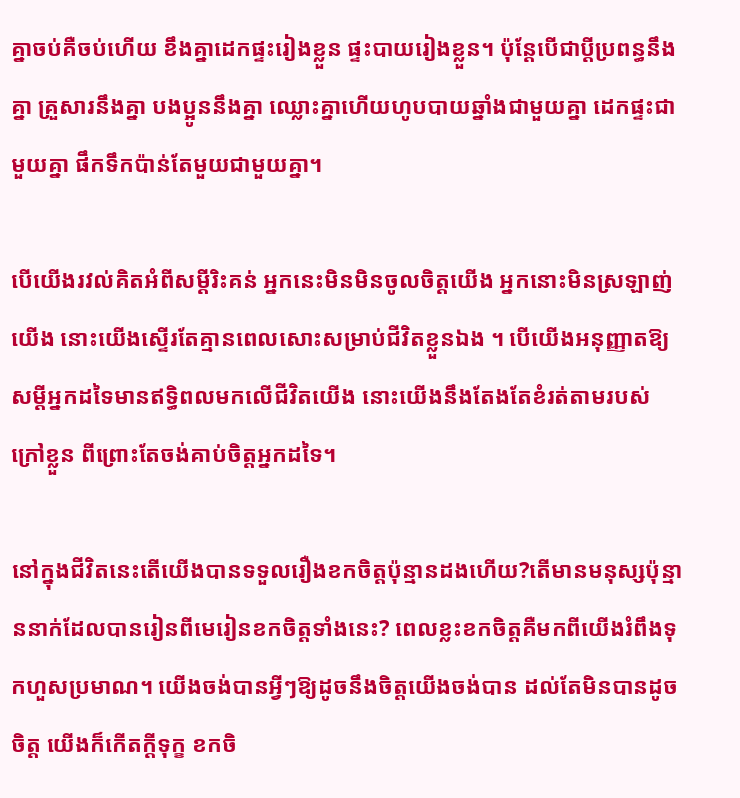គ្នាចប់គឺចប់ហើយ ខឹងគ្នាដេកផ្ទះរៀងខ្លួន ផ្ទះបាយរៀងខ្លួន។ ប៉ុន្ដែបើជាប្ដីប្រពន្ធនឹងគ្នា គ្រួសារនឹងគ្នា បងប្អូននឹងគ្នា ឈ្លោះគ្នាហើយហូបបាយឆ្នាំងជាមួយគ្នា ដេកផ្ទះជាមួយគ្នា ផឹកទឹកប៉ាន់តែមួយជាមួយគ្នា។

បើយើងរវល់គិតអំពីសម្តីរិះគន់ អ្នកនេះមិនមិនចូលចិត្តយើង អ្នកនោះមិនស្រឡាញ់យើង នោះយើងស្ទើរតែគ្មានពេលសោះសម្រាប់ជីវិតខ្លួនឯង ។ បើយើងអនុញ្ញាតឱ្យសម្តីអ្នកដទៃមានឥទ្ធិពលមកលើជីវិតយើង នោះយើងនឹងតែងតែខំរត់តាមរបស់ក្រៅខ្លួន ពីព្រោះតែចង់គាប់ចិត្តអ្នកដទៃ។

នៅក្នុងជីវិតនេះតើយើងបានទទួលរឿងខកចិត្តប៉ុន្មានដងហើយ?តើមានមនុស្សប៉ុន្មាននាក់ដែលបានរៀនពីមេរៀនខកចិត្តទាំងនេះ? ពេលខ្លះខកចិត្តគឺមកពីយើងរំពឹងទុកហួសប្រមាណ។ យើងចង់បានអ្វីៗឱ្យដូចនឹងចិត្តយើងចង់បាន ដល់តែមិនបានដូចចិត្ត យើងក៏កើតក្តីទុក្ខ ខកចិ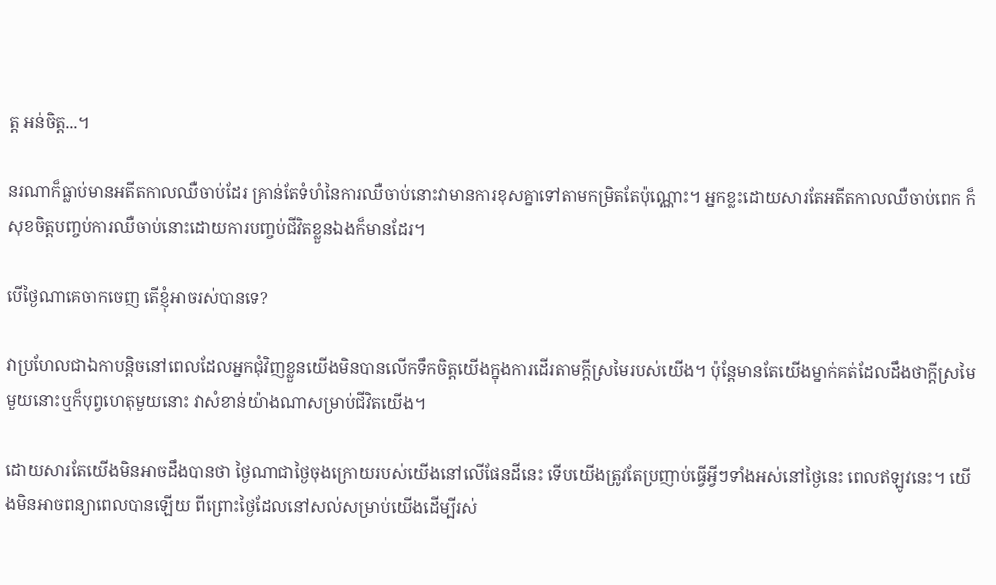ត្ត អន់ចិត្ត...។

នរណាក៏ធ្លាប់មានអតីតកាលឈឺចាប់ដែរ គ្រាន់តែទំហំនៃការឈឺចាប់នោះវាមានការខុសគ្នាទៅតាមកម្រិតតែប៉ុណ្ណោះ។ អ្នកខ្លះដោយសារតែអតីតកាលឈឺចាប់ពេក ក៏សុខចិត្តបញ្ចប់ការឈឺចាប់នោះដោយការបញ្ចប់ជីវិតខ្លួនឯងក៏មានដែរ។

បើថ្ងៃណាគេចាកចេញ តើខ្ញុំអាចរស់បានទេ?

វាប្រហែលជាឯកាបន្តិចនៅពេលដែលអ្នកជុំវិញខ្លួនយើងមិនបានលើកទឹកចិត្តយើងក្នុងការដើរតាមក្តីស្រមៃរបស់យើង។ ប៉ុន្តែមានតែយើងម្នាក់គត់ដែលដឹងថាក្តីស្រមៃមួយនោះឬក៏បុព្វហេតុមួយនោះ វាសំខាន់យ៉ាងណាសម្រាប់ជីវិតយើង។

ដោយសារតែយើងមិនអាចដឹងបានថា ថ្ងៃណាជាថ្ងៃចុងក្រោយរបស់យើងនៅលើផែនដីនេះ ទើបយើងត្រូវតែប្រញាប់ធ្វើអ្វីៗទាំងអស់នៅថ្ងៃនេះ ពេលឥឡូវនេះ។ យើងមិនអាចពន្យាពេលបានឡើយ ពីព្រោះថ្ងៃដែលនៅសល់សម្រាប់យើងដើម្បីរស់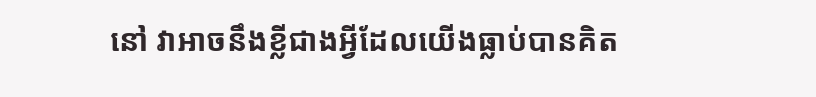នៅ វាអាចនឹងខ្លីជាងអ្វីដែលយើងធ្លាប់បានគិត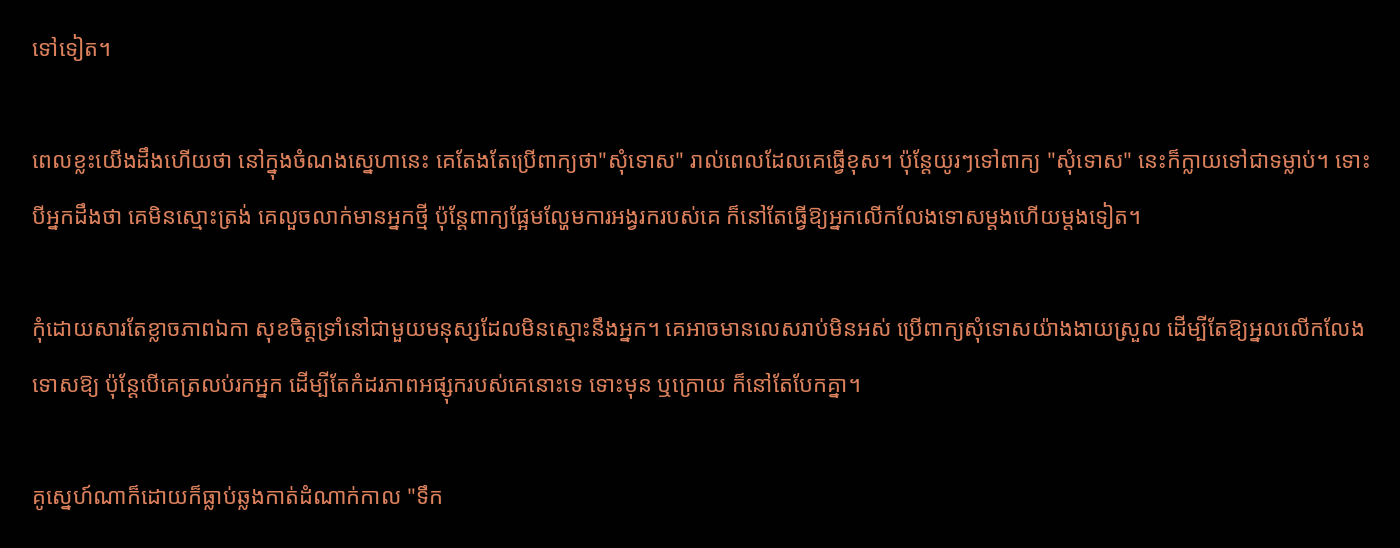ទៅទៀត។

ពេលខ្លះយើងដឹងហើយថា នៅក្នុងចំណងស្នេហានេះ គេតែងតែប្រើពាក្យថា"សុំទោស" រាល់ពេលដែលគេធ្វើខុស។ ប៉ុន្តែយូរៗទៅពាក្យ "សុំទោស" នេះក៏ក្លាយទៅជាទម្លាប់។ ទោះបីអ្នកដឹងថា គេមិនស្មោះត្រង់ គេលួចលាក់មានអ្នកថ្មី ប៉ុន្តែពាក្យផ្អែមល្ហែមការអង្វរករបស់គេ ក៏នៅតែធ្វើឱ្យអ្នកលើកលែងទោសម្ដងហើយម្ដងទៀត។

កុំដោយសារតែខ្លាចភាពឯកា សុខចិត្តទ្រាំនៅជាមួយមនុស្សដែលមិនស្មោះនឹងអ្នក។ គេអាចមានលេសរាប់មិនអស់ ប្រើពាក្យសុំទោសយ៉ាងងាយស្រួល ដើម្បីតែឱ្យអ្នលលើកលែងទោសឱ្យ ប៉ុន្តែបើគេត្រលប់រកអ្នក ដើម្បីតែកំដរភាពអផ្សុករបស់គេនោះទេ ទោះមុន ឬក្រោយ ក៏នៅតែបែកគ្នា។

គូស្នេហ៍ណាក៏ដោយក៏ធ្លាប់ឆ្លងកាត់ដំណាក់កាល "ទឹក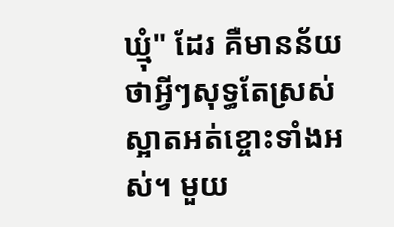ឃ្មុំ" ដែរ គឺមានន័យថាអ្វីៗសុទ្ធតែស្រស់ស្អាតអត់ខ្ចោះទាំងអស់។ មួយ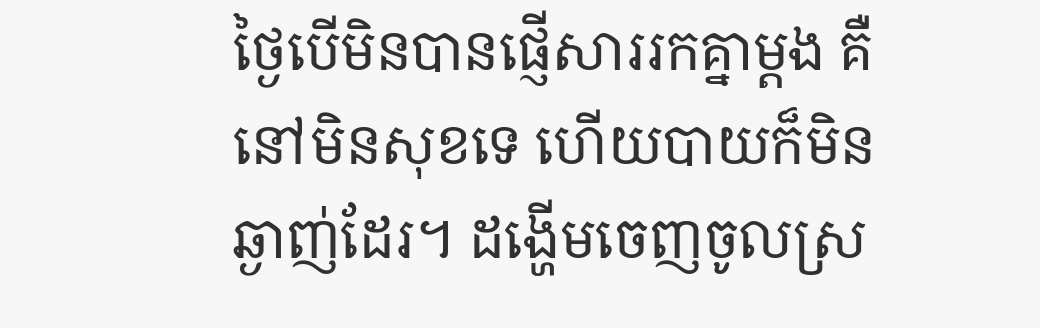ថ្ងៃបើមិនបានផ្ញើសាររកគ្នាម្ដង គឺនៅមិនសុខទេ ហើយបាយក៏មិនឆ្ងាញ់ដែរ។ ដង្ហើមចេញចូលស្រ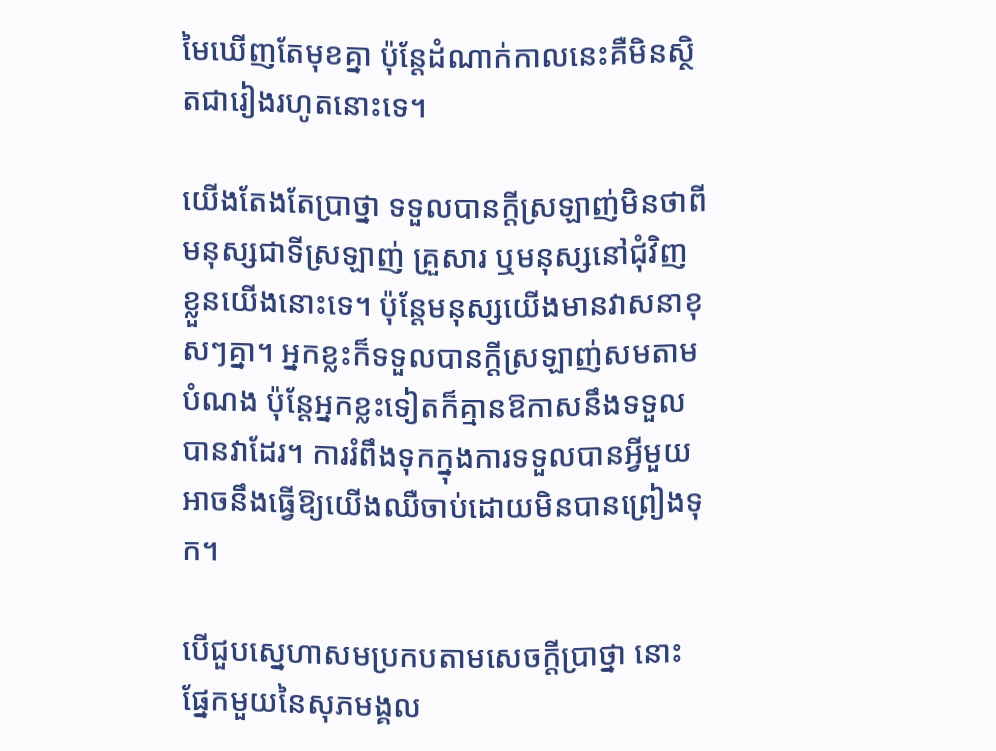មៃឃើញតែមុខគ្នា ប៉ុន្តែដំណាក់កាលនេះគឺមិនស្ថិតជារៀងរហូតនោះទេ។

យើងតែងតែប្រាថ្នា ទទួលបានក្តីស្រឡាញ់មិនថាពីមនុស្សជាទីស្រឡាញ់ គ្រួសារ ឬមនុស្សនៅជុំវិញខ្លួនយើងនោះទេ។ ប៉ុន្តែមនុស្សយើងមានវាសនាខុសៗគ្នា។ អ្នកខ្លះក៏ទទួលបានក្តីស្រឡាញ់សមតាមបំណង ប៉ុន្តែអ្នកខ្លះទៀតក៏គ្មានឱកាសនឹងទទួលបានវាដែរ។ ការរំពឹងទុកក្នុងការទទួលបានអ្វីមួយអាចនឹងធ្វើឱ្យយើងឈឺចាប់ដោយមិនបានព្រៀងទុក។

បើជួបស្នេហាសមប្រកបតាមសេចក្ដីប្រាថ្នា នោះផ្នែកមួយនៃសុភមង្គល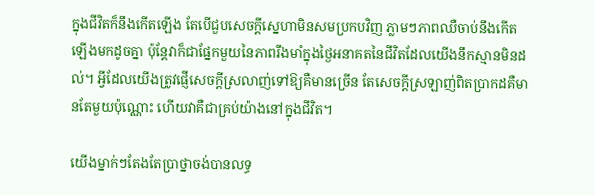ក្នុងជីវិតក៏នឹងកើតឡើង តែបើជួបសេចក្ដីស្នេហាមិនសមប្រកបវិញ ភ្លាមៗភាពឈឺចាប់នឹងកើតឡើងមកដូចគ្នា ប៉ុន្តែវាក៏ជាផ្នែកមួយនៃភាពរឹងមាំក្នុងថ្ងៃអនាគតនៃជីវិតដែលយើងនឹកស្មានមិនដល់។ អ្វីដែលយើងត្រូវផ្ញើសេចក្ដីស្រលាញ់ទៅឱ្យគឺមានច្រើន តែសេចក្ដីស្រឡាញ់ពិតប្រាកដគឺមានតែមួយប៉ុណ្ណោះ ហើយវាគឺជាគ្រប់យ៉ាងនៅក្នុងជីវិត។

យើងម្នាក់ៗតែងតែប្រាថ្នាចង់បានលទ្ធ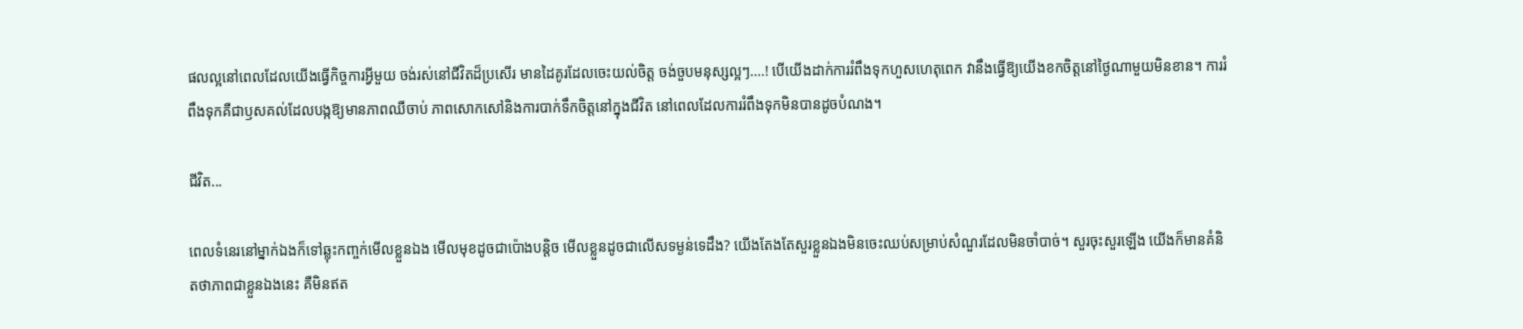ផលល្អនៅពេលដែលយើងធ្វើកិច្ចការអ្វីមួយ ចង់រស់នៅជីវិតដ៏ប្រសើរ មានដៃគូរដែលចេះយល់ចិត្ត ចង់ចួបមនុស្សល្អៗ….! បើយើងដាក់ការរំពឹងទុកហួសហេតុពេក វានឹងធ្វើឱ្យយើងខកចិត្តនៅថ្ងៃណាមួយមិនខាន។ ការរំពឹងទុកគឺជាឫសគល់ដែលបង្កឱ្យមានភាពឈឺចាប់ ភាពសោកសៅនិងការបាក់ទឹកចិត្តនៅក្នុងជីវិត នៅពេលដែលការរំពឹងទុកមិនបានដូចបំណង។

ជីវិត...

ពេលទំនេរនៅម្នាក់ឯងក៏ទៅឆ្លុះកញ្ចក់មើលខ្លួនឯង មើលមុខដូចជាប៉ោងបន្តិច មើលខ្លួនដូចជាលើសទម្ងន់ទេដឹង? យើងតែងតែសួរខ្លួនឯងមិនចេះឈប់សម្រាប់សំណួរដែលមិនចាំបាច់។ សួរចុះសួរឡើង យើងក៏មានគំនិតថាភាពជាខ្លួនឯងនេះ គឺមិនឥត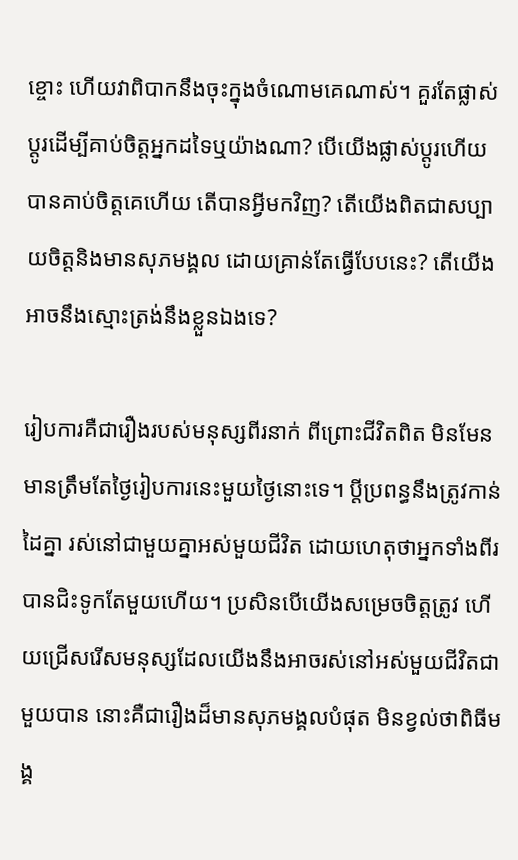ខ្ចោះ ហើយវាពិបាកនឹងចុះក្នុងចំណោមគេណាស់។ គួរតែផ្លាស់ប្តូរដើម្បីគាប់ចិត្តអ្នកដទៃឬយ៉ាងណា? បើយើងផ្លាស់ប្តូរហើយ បានគាប់ចិត្តគេហើយ តើបានអ្វីមកវិញ? តើយើងពិតជាសប្បាយចិត្តនិងមានសុភមង្គល ដោយគ្រាន់តែធ្វើបែបនេះ? តើយើងអាចនឹងស្មោះត្រង់នឹងខ្លួនឯងទេ?

រៀបការគឺជារឿងរបស់មនុស្សពីរនាក់ ពីព្រោះជីវិតពិត មិនមែនមានត្រឹមតែថ្ងៃរៀបការនេះមួយថ្ងៃនោះទេ។ ប្តីប្រពន្ធនឹងត្រូវកាន់ដៃគ្នា រស់នៅជាមួយគ្នាអស់មួយជីវិត ដោយហេតុថាអ្នកទាំងពីរបានជិះទូកតែមួយហើយ។ ប្រសិនបើយើងសម្រេចចិត្តត្រូវ ហើយជ្រើសរើសមនុស្សដែលយើងនឹងអាចរស់នៅអស់មួយជីវិតជាមួយបាន នោះគឺជារឿងដ៏មានសុភមង្គលបំផុត មិនខ្វល់ថាពិធីមង្គ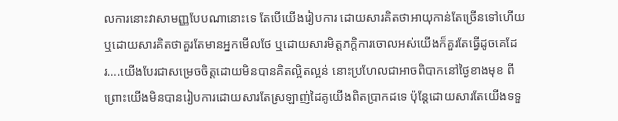លការនោះវាសាមញ្ញបែបណានោះទេ តែបើយើងរៀបការ ដោយសារគិតថាអាយុកាន់តែច្រើនទៅហើយ ឬដោយសារគិតថាគួរតែមានអ្នកមើលថែ ឬដោយសារមិត្តភក្តិការចោលអស់យើងក៏គួរតែធ្វើដូចគេដែរ….យើងបែរជាសម្រេចចិត្តដោយមិនបានគិតល្អិតល្អន់ នោះប្រហែលជាអាចពិបាកនៅថ្ងៃខាងមុខ ពីព្រោះយើងមិនបានរៀបការដោយសារតែស្រឡាញ់ដៃគូយើងពិតប្រាកដទេ ប៉ុន្តែដោយសារតែយើងទទួ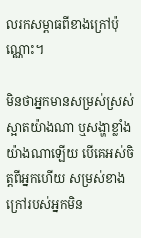លរកសម្ពាធពីខាងក្រៅប៉ុណ្ណោះ។

មិនថាអ្នកមានសម្រស់ស្រស់ស្អាតយ៉ាងណា ឬសង្ហាខ្លាំងយ៉ាងណាឡើយ បើគេអស់ចិត្តពីអ្នកហើយ សម្រស់ខាងក្រៅរបស់អ្នកមិន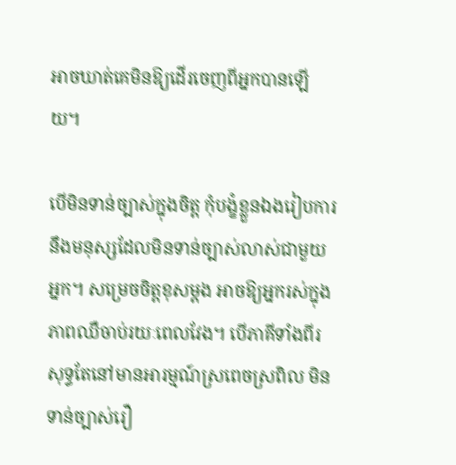អាចឃាត់គេមិនឱ្យដើរចេញពីអ្នកបានឡើយ។

បើមិនទាន់ច្បាស់ក្នុងចិត្ត កុំបង្ខំខ្លួនឯងរៀបការនឹងមនុស្សដែលមិនទាន់ច្បាស់លាស់ជាមួយអ្នក។ សម្រេចចិត្តខុសម្តង អាចឱ្យអ្នករស់ក្នុងភាពឈឺចាប់រយៈពេលវែង។ បើភាគីទាំងពីរសុទ្ធតែនៅមានអារម្មណ៍ស្រពេចស្រពិល មិនទាន់ច្បាស់រឿ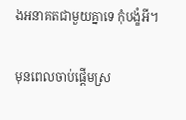ងអនាគតជាមួយគ្នាទេ កុំបង្ខំអី។

មុនពេលចាប់ផ្តើមស្រ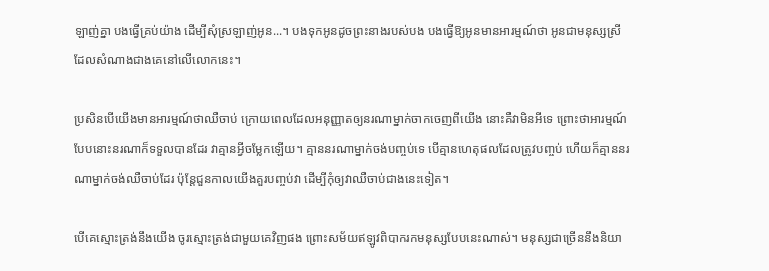ឡាញ់គ្នា បងធ្វើគ្រប់យ៉ាង ដើម្បីសុំស្រឡាញ់អូន...។ បងទុកអូនដូចព្រះនាងរបស់បង បងធ្វើឱ្យអូនមានអារម្មណ៍ថា អូនជាមនុស្សស្រីដែលសំណាងជាងគេនៅលើលោកនេះ។

ប្រសិនបើយើងមានអារម្មណ៍ថាឈឺចាប់ ក្រោយពេលដែលអនុញ្ញាតឲ្យនរណាម្នាក់ចាកចេញពីយើង នោះគឺវាមិនអីទេ ព្រោះថាអារម្មណ៍បែបនោះនរណាក៏ទទួលបានដែរ វាគ្មានអ្វីចម្លែកឡើយ។ គ្មាននរណាម្នាក់ចង់បញ្ចប់ទេ បើគ្មានហេតុផលដែលត្រូវបញ្ចប់ ហើយក៏គ្មាននរណាម្នាក់ចង់ឈឺចាប់ដែរ ប៉ុន្តែជួនកាលយើងគួរបញ្ចប់វា ដើម្បីកុំឲ្យវាឈឺចាប់ជាងនេះទៀត។

បើគេស្មោះត្រង់នឹងយើង ចូរស្មោះត្រង់ជាមួយគេវិញផង ព្រោះសម័យឥឡូវពិបាករកមនុស្សបែបនេះណាស់។ មនុស្សជាច្រើននឹងនិយា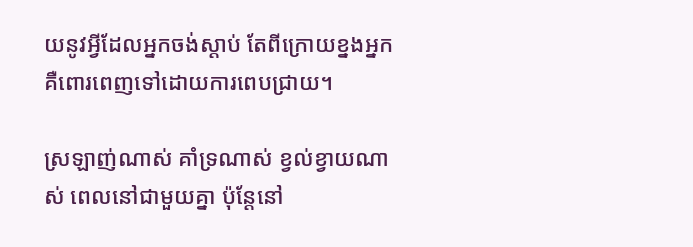យនូវអ្វីដែលអ្នកចង់ស្តាប់ តែពីក្រោយខ្នងអ្នក គឺពោរពេញទៅដោយការពេបជ្រាយ។

ស្រឡាញ់ណាស់ គាំទ្រណាស់ ខ្វល់ខ្វាយណាស់ ពេលនៅជាមួយគ្នា ប៉ុន្តែនៅ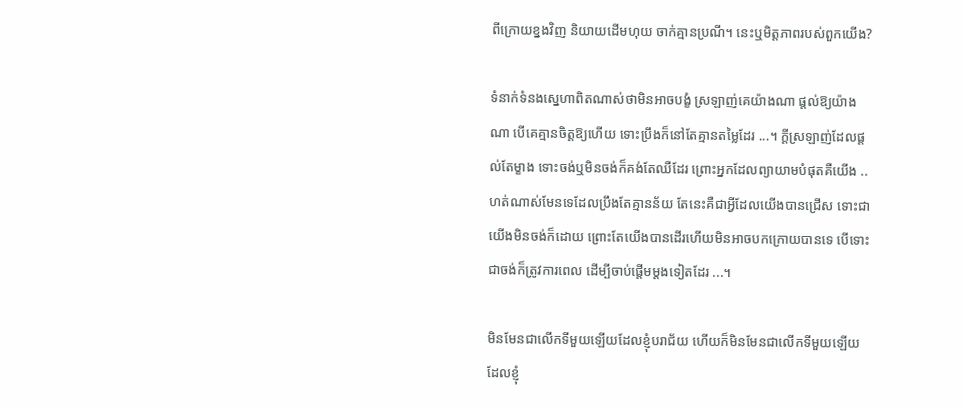ពីក្រោយខ្នងវិញ និយាយដើមហុយ ចាក់គ្មានប្រណី។ នេះឬមិត្តភាពរបស់ពួកយើង?

ទំនាក់ទំនងស្នេហាពិតណាស់ថាមិនអាចបង្ខំ ស្រឡាញ់គេយ៉ាងណា ផ្ដល់ឱ្យយ៉ាងណា បើគេគ្មានចិត្តឱ្យហើយ ទោះប្រឹងក៏នៅតែគ្មានតម្លៃដែរ ...។ ក្ដីស្រឡាញ់ដែលផ្ដល់តែម្ខាង ទោះចង់ឬមិនចង់ក៏គង់តែឈឺដែរ ព្រោះអ្នកដែលព្យាយាមបំផុតគឺយើង ..ហត់ណាស់មែនទេដែលប្រឹងតែគ្មានន័យ តែនេះគឺជាអ្វីដែលយើងបានជ្រើស ទោះជាយើងមិនចង់ក៏ដោយ ព្រោះតែយើងបានដើរហើយមិនអាចបកក្រោយបានទេ បើទោះជាចង់ក៏ត្រូវការពេល ដើម្បីចាប់ផ្តើមម្ដងទៀតដែរ ...។

មិនមែនជាលើកទីមួយឡើយដែលខ្ញុំបរាជ័យ ហើយក៏មិនមែនជាលើកទីមួយឡើយដែលខ្ញុំ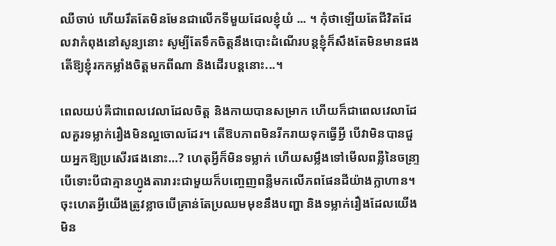ឈឺចាប់ ហើយរឹតតែមិនមែនជាលើកទីមួយដែលខ្ញុំយំ ... ។ កុំថាឡើយតែជីវិតដែលវាកំពុងនៅសូន្យនោះ សូម្បីតែទឹកចិត្តនឹងបោះដំណើរបន្តខ្ញុំក៏សឹងតែមិនមានផង តើឱ្យខ្ញុំរកកម្លាំងចិត្តមកពីណា និងដើរបន្តនោះ...។

ពេលយប់គឺជាពេលវេលាដែលចិត្ត និងកាយបានសម្រាក ហើយក៏ជាពេលវេលាដែលគួរទម្លាក់រឿងមិនល្អចោលដែរ។ តើឱបភាពមិនរីករាយទុកធ្វើអ្វី បើវាមិនបានជួយអ្នកឱ្យប្រសើរផងនោះ…? ហេតុអ្វីក៏មិនទម្លាក់ ហើយសម្លឹងទៅមើលពន្លឺនៃចន្រា្ទ បើទោះបីជាគ្មានហ្វូងតារារះជាមួយក៏បញ្ចេញពន្លឺមកលើភពផែនដីយ៉ាងក្លាហាន។ ចុះហេតអ្វីយើងត្រូវខ្លាចបើគ្រាន់តែប្រឈមមុខនឹងបញ្ហា និងទម្លាក់រឿងដែលយើងមិន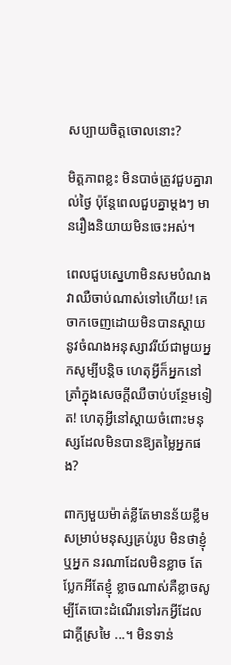សប្បាយចិត្តចោលនោះ?

មិត្តភាពខ្លះ មិនបាច់ត្រូវជួបគ្នារាល់ថ្ងៃ ប៉ុន្តែពេលជួបគ្នាម្តងៗ មានរឿងនិយាយមិនចេះអស់។

ពេលជួបស្នេហាមិនសមបំណង វាឈឺចាប់ណាស់ទៅហើយ! គេចាកចេញដោយមិនបានស្តាយនូវចំណងអនុស្សាវរីយ៍ជាមួយអ្នកសូម្បីបន្តិច ហេតុអ្វីក៏អ្នកនៅត្រាំក្នុងសេចក្ដីឈឺចាប់បន្ថែមទៀត! ហេតុអ្វីនៅស្តាយចំពោះមនុស្សដែលមិនបានឱ្យតម្លៃអ្នកផង?

ពាក្យមួយម៉ាត់ខ្លីតែមានន័យខ្លឹម សម្រាប់មនុស្សគ្រប់រូប មិនថាខ្ញុំឬអ្នក នរណាដែលមិនខ្លាច តែប្លែកអីតែខ្ញុំ ខ្លាចណាស់គឺខ្លាចសូម្បីតែបោះដំណើរទៅរកអ្វីដែលជាក្ដីស្រមៃ ...។ មិនទាន់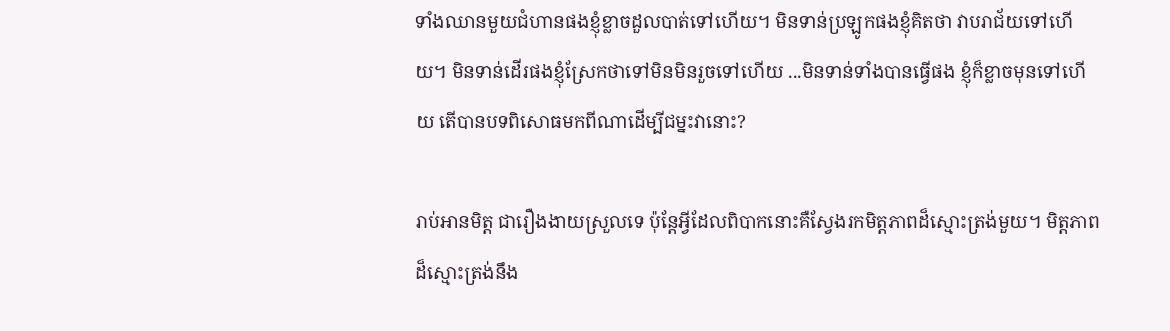ទាំងឈានមួយជំហានផងខ្ញុំខ្លាចដួលបាត់ទៅហើយ។ មិនទាន់ប្រឡូកផងខ្ញុំគិតថា វាបរាជ័យទៅហើយ។ មិនទាន់ដើរផងខ្ញុំស្រែកថាទៅមិនមិនរួចទៅហើយ ...មិនទាន់ទាំងបានធ្វើផង ខ្ញុំក៏ខ្លាចមុនទៅហើយ តើបានបទពិសោធមកពីណាដើម្បីជម្នះវានោះ?

រាប់អានមិត្ត ជារឿងងាយស្រួលទេ ប៉ុន្តែអ្វីដែលពិបាកនោះគឺស្វែងរកមិត្តភាពដ៏ស្មោះត្រង់មួយ។ មិត្តភាពដ៏ស្មោះត្រង់នឹង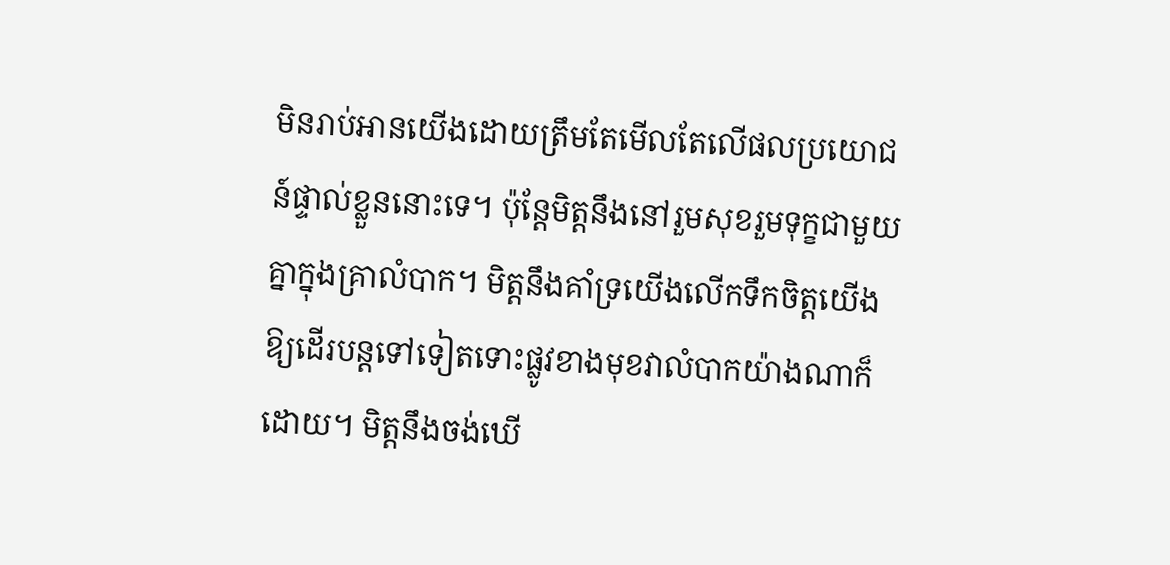មិនរាប់អានយើងដោយត្រឹមតែមើលតែលើផលប្រយោជន៍ផ្ទាល់ខ្លួននោះទេ។ ប៉ុន្តែមិត្តនឹងនៅរួមសុខរួមទុក្ខជាមួយគ្នាក្នុងគ្រាលំបាក។ មិត្តនឹងគាំទ្រយើងលើកទឹកចិត្តយើងឱ្យដើរបន្តទៅទៀតទោះផ្លូវខាងមុខវាលំបាកយ៉ាងណាក៏ដោយ។ មិត្តនឹងចង់ឃើ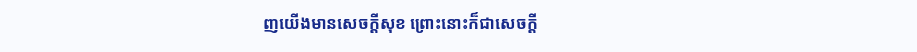ញយើងមានសេចក្ដីសុខ ព្រោះនោះក៏ជាសេចក្ដី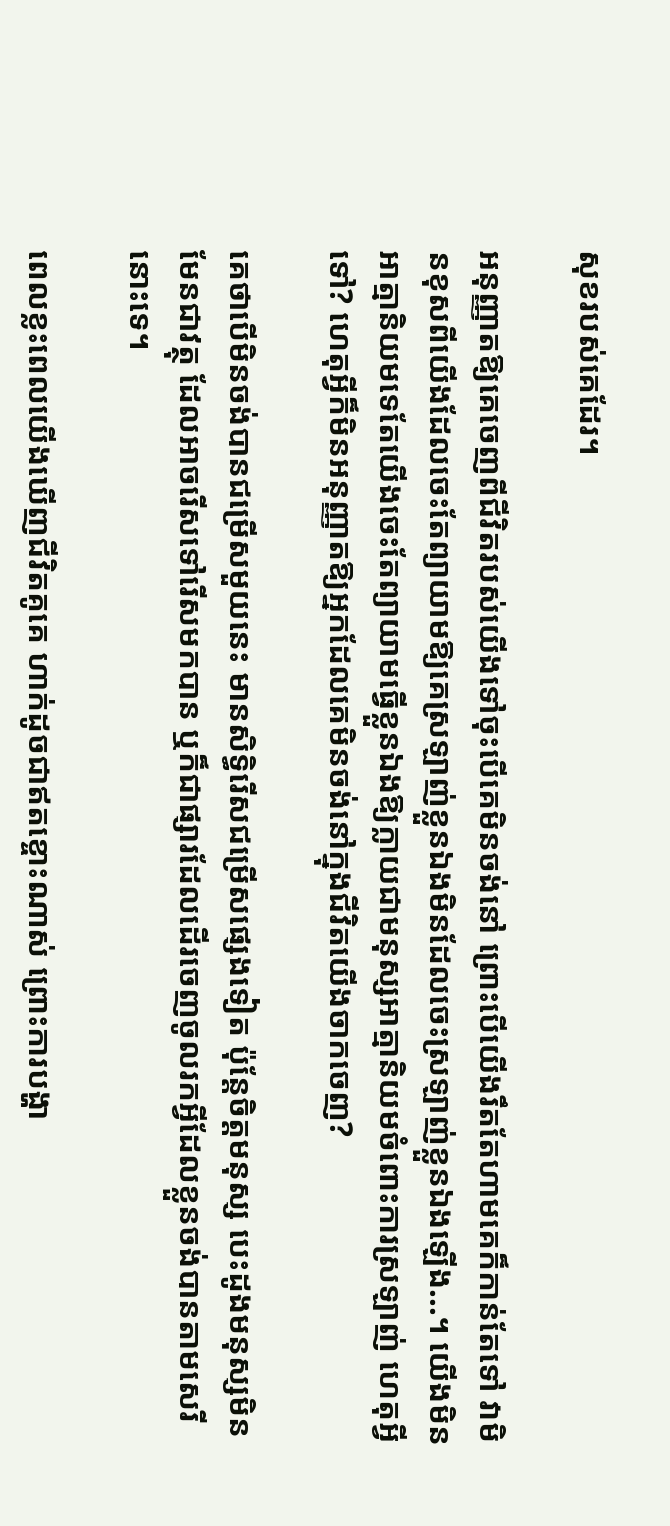សុខរបស់គេដែរ។

អនុញ្ញាតឱ្យគេចេញពីជីវិតរបស់យើងទៅចុះបើគេមិនចង់នៅ ព្រោះបើយើងរឹតតែហាមគេក៏កាន់តែទៅ វាមិនខុសពីយើងដែលចេះតែព្យាយាមឱ្យគេស្រឡាញ់ខ្លួនឯងមិនដែលចេះស្រឡាញ់ខ្លួនឯងឡើង...។ យើងមិនអាត្មានិយមទេតែយើងចេះតែព្យាយាមធ្វើខ្លួនឯងឱ្យក្លាយជាមនុស្សអាត្មានិយមចំពោះការស្រឡាញ់ ហេតុអ្វីទៅ? ហេតុអ្វីក៏មិនអនុញ្ញាតឱ្យអ្នកដែលគេមិនចង់នៅក្នុងជីវិតយើងចាកចេញ?

គេថាបើមិនចង់បានជម្រើសមួយនេះ មានសិទ្ធិរើសជម្រើសផ្សេងទៀត ប៉ុន្ដែចិត្តមនុស្ស បេះដូងមនុស្សមិនមែនជាវត្ថុ ដែលអាចរើសទៅរើសមកបាន ឬក៏ជាផ្សារដែលដើរចេញចូលរកអ្វីដែលខ្លួនចង់បានតាមសេរីនោះទេ។

ពេលខ្លះពេលយើងឃើញជីវិតគូគេ ហាក់ដូចជាឥតខ្ចោះណាស់ ព្រោះការបង្ហា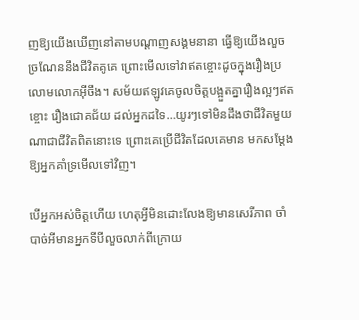ញឱ្យយើងឃើញនៅតាមបណ្តាញសង្គមនានា ធ្វើឱ្យយើងលួចច្រណែននឹងជីវិតគូគេ ព្រោះមើលទៅវាឥតខ្ចោះដូចក្នុងរឿងប្រលោមលោកអ៊ីចឹង។ សម័យឥឡូវគេចូលចិត្តបង្អួតគ្នារឿងល្អៗឥតខ្ចោះ រឿងជោគជ័យ ដល់អ្នកដទៃ…យូរៗទៅមិនដឹងថាជីវិតមួយណាជាជីវិតពិតនោះទេ ព្រោះគេប្រើជីវិតដែលគេមាន មកសម្តែងឱ្យអ្នកគាំទ្រមើលទៅវិញ។

បើអ្នកអស់ចិត្តហើយ ហេតុអ្វីមិនដោះលែងឱ្យមានសេរីភាព ចាំបាច់អីមានអ្នកទីបីលួចលាក់ពីក្រោយ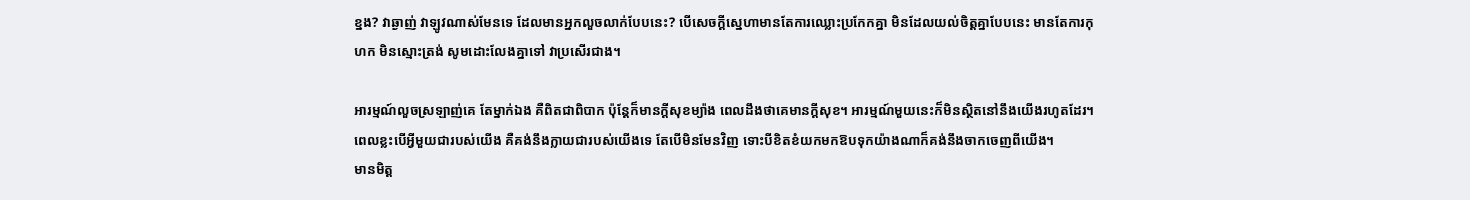ខ្នង? វាឆ្ងាញ់ វាឡូវណាស់មែនទេ ដែលមានអ្នកលួចលាក់បែបនេះ? បើសេចក្តីស្នេហាមានតែការឈ្លោះប្រកែកគ្នា មិនដែលយល់ចិត្តគ្នាបែបនេះ មានតែការកុហក មិនស្មោះត្រង់ សូមដោះលែងគ្នាទៅ វាប្រសើរជាង។

អារម្មណ៍លួចស្រឡាញ់គេ តែម្នាក់ឯង គឺពិតជាពិបាក ប៉ុន្តែក៏មានក្តីសុខម្យ៉ាង ពេលដឹងថាគេមានក្តីសុខ។ អារម្មណ៍មួយនេះក៏មិនស្ថិតនៅនឹងយើងរហូតដែរ។ ពេលខ្លះបើអ្វីមួយជារបស់យើង គឺគង់នឹងក្លាយជារបស់យើងទេ តែបើមិនមែនវិញ ទោះបីខិតខំយកមកឱបទុកយ៉ាងណាក៏គង់នឹងចាកចេញពីយើង។
មានមិត្ត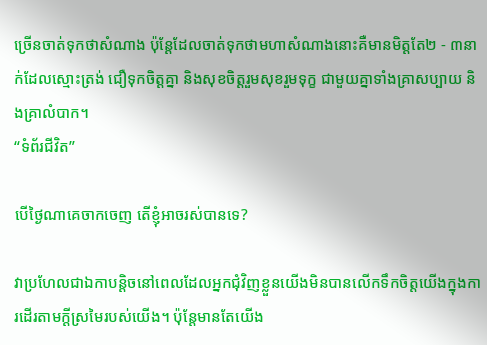ច្រើនចាត់ទុកថាសំណាង ប៉ុន្ដែដែលចាត់ទុកថាមហាសំណាងនោះគឺមានមិត្តតែ២ - ៣នាក់ដែលស្មោះត្រង់ ជឿទុកចិត្តគ្នា និងសុខចិត្តរួមសុខរួមទុក្ខ ជាមួយគ្នាទាំងគ្រាសប្បាយ និងគ្រាលំបាក។
“ទំព័រជីវិត”

បើថ្ងៃណាគេចាកចេញ តើខ្ញុំអាចរស់បានទេ?

វាប្រហែលជាឯកាបន្តិចនៅពេលដែលអ្នកជុំវិញខ្លួនយើងមិនបានលើកទឹកចិត្តយើងក្នុងការដើរតាមក្តីស្រមៃរបស់យើង។ ប៉ុន្តែមានតែយើង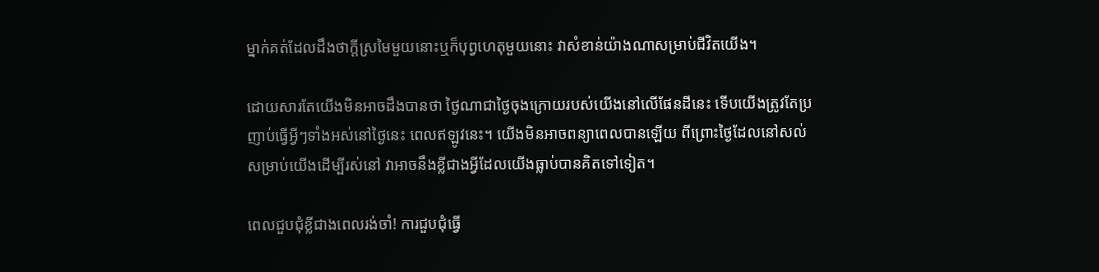ម្នាក់គត់ដែលដឹងថាក្តីស្រមៃមួយនោះឬក៏បុព្វហេតុមួយនោះ វាសំខាន់យ៉ាងណាសម្រាប់ជីវិតយើង។

ដោយសារតែយើងមិនអាចដឹងបានថា ថ្ងៃណាជាថ្ងៃចុងក្រោយរបស់យើងនៅលើផែនដីនេះ ទើបយើងត្រូវតែប្រញាប់ធ្វើអ្វីៗទាំងអស់នៅថ្ងៃនេះ ពេលឥឡូវនេះ។ យើងមិនអាចពន្យាពេលបានឡើយ ពីព្រោះថ្ងៃដែលនៅសល់សម្រាប់យើងដើម្បីរស់នៅ វាអាចនឹងខ្លីជាងអ្វីដែលយើងធ្លាប់បានគិតទៅទៀត។

ពេលជួបជុំខ្លីជាងពេលរង់ចាំ! ការជួបជុំធ្វើ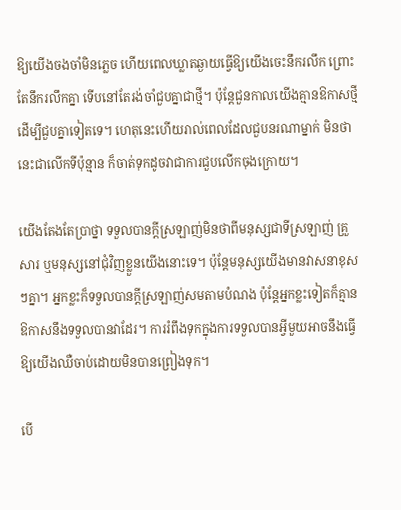ឱ្យយើងចងចាំមិនភ្លេច ហើយពេលឃ្លាតឆ្ងាយធ្វើឱ្យយើងចេះនឹករលឹក ព្រោះតែនឹករលឹកគ្នា ទើបនៅតែរង់ចាំជួបគ្នាជាថ្មី។ ប៉ុន្តែជួនកាលយើងគ្មានឱកាសថ្មីដើម្បីជួបគ្នាទៀតទេ។ ហេតុនេះហើយរាល់ពេលដែលជួបនរណាម្នាក់ មិនថានេះជាលើកទីប៉ុន្មាន ក៏ចាត់ទុកដូចវាជាការជួបលើកចុងក្រោយ។

យើងតែងតែប្រាថ្នា ទទួលបានក្តីស្រឡាញ់មិនថាពីមនុស្សជាទីស្រឡាញ់ គ្រួសារ ឬមនុស្សនៅជុំវិញខ្លួនយើងនោះទេ។ ប៉ុន្តែមនុស្សយើងមានវាសនាខុសៗគ្នា។ អ្នកខ្លះក៏ទទួលបានក្តីស្រឡាញ់សមតាមបំណង ប៉ុន្តែអ្នកខ្លះទៀតក៏គ្មានឱកាសនឹងទទួលបានវាដែរ។ ការរំពឹងទុកក្នុងការទទួលបានអ្វីមួយអាចនឹងធ្វើឱ្យយើងឈឺចាប់ដោយមិនបានព្រៀងទុក។

បើ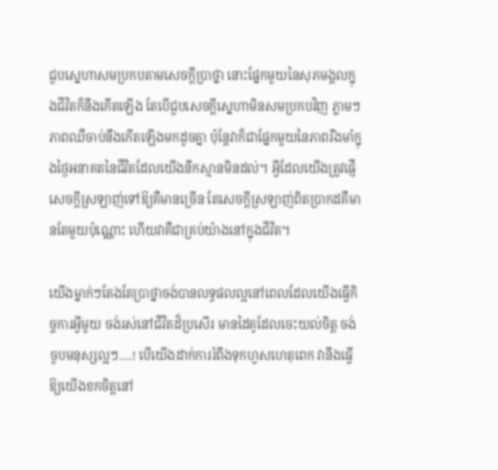ជួបស្នេហាសមប្រកបតាមសេចក្ដីប្រាថ្នា នោះផ្នែកមួយនៃសុភមង្គលក្នុងជីវិតក៏នឹងកើតឡើង តែបើជួបសេចក្ដីស្នេហាមិនសមប្រកបវិញ ភ្លាមៗភាពឈឺចាប់នឹងកើតឡើងមកដូចគ្នា ប៉ុន្តែវាក៏ជាផ្នែកមួយនៃភាពរឹងមាំក្នុងថ្ងៃអនាគតនៃជីវិតដែលយើងនឹកស្មានមិនដល់។ អ្វីដែលយើងត្រូវផ្ញើសេចក្ដីស្រឡាញ់ទៅឱ្យគឺមានច្រើន តែសេចក្ដីស្រឡាញ់ពិតប្រាកដគឺមានតែមួយប៉ុណ្ណោះ ហើយវាគឺជាគ្រប់យ៉ាងនៅក្នុងជីវិត។

យើងម្នាក់ៗតែងតែប្រាថ្នាចង់បានលទ្ធផលល្អនៅពេលដែលយើងធ្វើកិច្ចការអ្វីមួយ ចង់រស់នៅជីវិតដ៏ប្រសើរ មានដៃគូដែលចេះយល់ចិត្ត ចង់ចួបមនុស្សល្អៗ….! បើយើងដាក់ការរំពឹងទុកហួសហេតុពេក វានឹងធ្វើឱ្យយើងខកចិត្តនៅ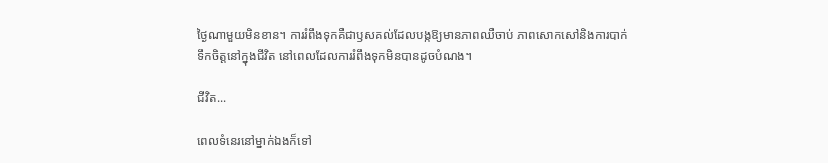ថ្ងៃណាមួយមិនខាន។ ការរំពឹងទុកគឺជាឫសគល់ដែលបង្កឱ្យមានភាពឈឺចាប់ ភាពសោកសៅនិងការបាក់ទឹកចិត្តនៅក្នុងជីវិត នៅពេលដែលការរំពឹងទុកមិនបានដូចបំណង។

ជីវិត...

ពេលទំនេរនៅម្នាក់ឯងក៏ទៅ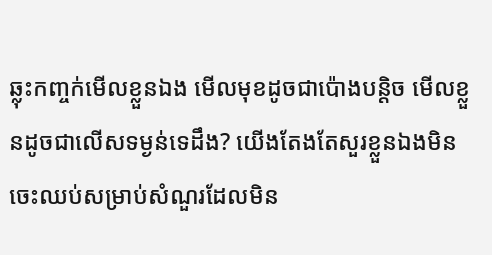ឆ្លុះកញ្ចក់មើលខ្លួនឯង មើលមុខដូចជាប៉ោងបន្តិច មើលខ្លួនដូចជាលើសទម្ងន់ទេដឹង? យើងតែងតែសួរខ្លួនឯងមិនចេះឈប់សម្រាប់សំណួរដែលមិន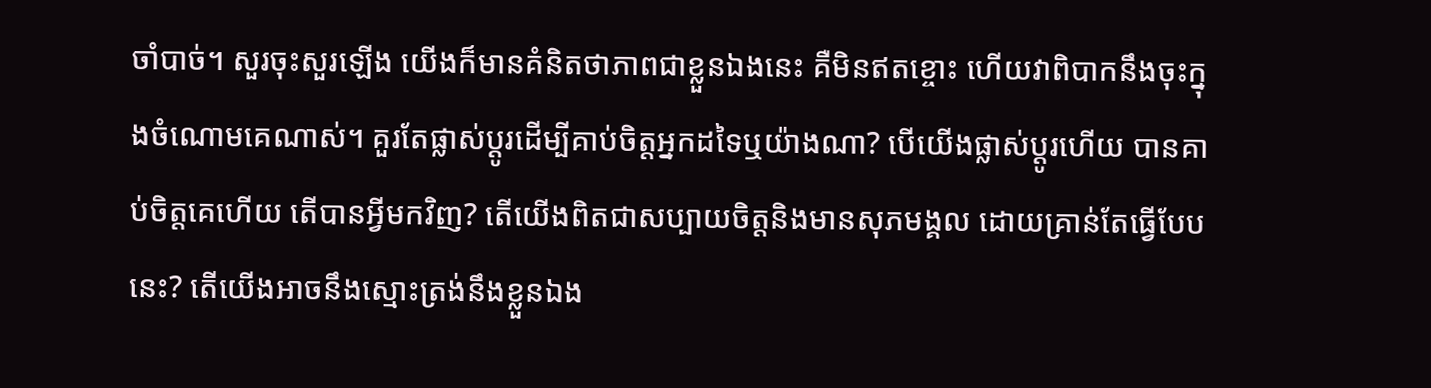ចាំបាច់។ សួរចុះសួរឡើង យើងក៏មានគំនិតថាភាពជាខ្លួនឯងនេះ គឺមិនឥតខ្ចោះ ហើយវាពិបាកនឹងចុះក្នុងចំណោមគេណាស់។ គួរតែផ្លាស់ប្តូរដើម្បីគាប់ចិត្តអ្នកដទៃឬយ៉ាងណា? បើយើងផ្លាស់ប្តូរហើយ បានគាប់ចិត្តគេហើយ តើបានអ្វីមកវិញ? តើយើងពិតជាសប្បាយចិត្តនិងមានសុភមង្គល ដោយគ្រាន់តែធ្វើបែបនេះ? តើយើងអាចនឹងស្មោះត្រង់នឹងខ្លួនឯង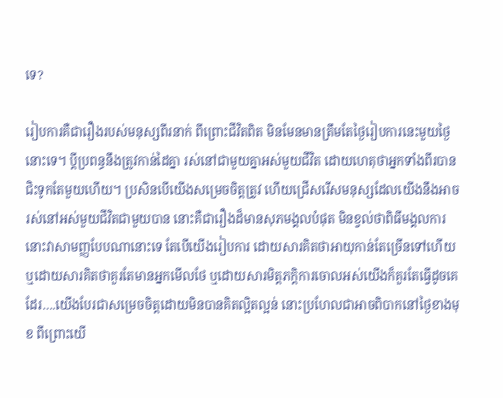ទេ?

រៀបការគឺជារឿងរបស់មនុស្សពីរនាក់ ពីព្រោះជីវិតពិត មិនមែនមានត្រឹមតែថ្ងៃរៀបការនេះមួយថ្ងៃនោះទេ។ ប្តីប្រពន្ធនឹងត្រូវកាន់ដៃគ្នា រស់នៅជាមួយគ្នាអស់មួយជីវិត ដោយហេតុថាអ្នកទាំងពីរបានជិះទូកតែមួយហើយ។ ប្រសិនបើយើងសម្រេចចិត្តត្រូវ ហើយជ្រើសរើសមនុស្សដែលយើងនឹងអាចរស់នៅអស់មួយជីវិតជាមួយបាន នោះគឺជារឿងដ៏មានសុភមង្គលបំផុត មិនខ្វល់ថាពិធីមង្គលការនោះវាសាមញ្ញបែបណានោះទេ តែបើយើងរៀបការ ដោយសារគិតថាអាយុកាន់តែច្រើនទៅហើយ ឬដោយសារគិតថាគួរតែមានអ្នកមើលថែ ឬដោយសារមិត្តភក្តិការចោលអស់យើងក៏គួរតែធ្វើដូចគេដែរ….យើងបែរជាសម្រេចចិត្តដោយមិនបានគិតល្អិតល្អន់ នោះប្រហែលជាអាចពិបាកនៅថ្ងៃខាងមុខ ពីព្រោះយើ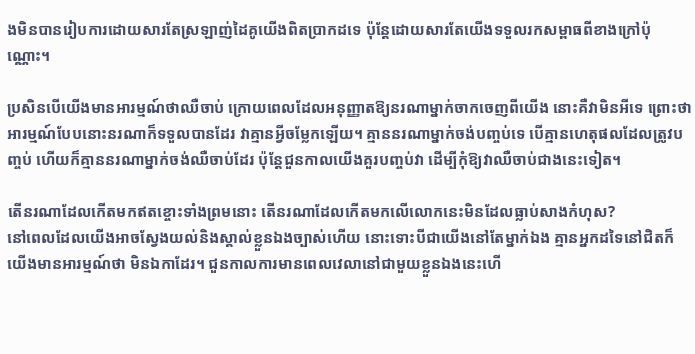ងមិនបានរៀបការដោយសារតែស្រឡាញ់ដៃគូយើងពិតប្រាកដទេ ប៉ុន្តែដោយសារតែយើងទទួលរកសម្ពាធពីខាងក្រៅប៉ុណ្ណោះ។

ប្រសិនបើយើងមានអារម្មណ៍ថាឈឺចាប់ ក្រោយពេលដែលអនុញ្ញាតឱ្យនរណាម្នាក់ចាកចេញពីយើង នោះគឺវាមិនអីទេ ព្រោះថាអារម្មណ៍បែបនោះនរណាក៏ទទួលបានដែរ វាគ្មានអ្វីចម្លែកឡើយ។ គ្មាននរណាម្នាក់ចង់បញ្ចប់ទេ បើគ្មានហេតុផលដែលត្រូវបញ្ចប់ ហើយក៏គ្មាននរណាម្នាក់ចង់ឈឺចាប់ដែរ ប៉ុន្តែជួនកាលយើងគួរបញ្ចប់វា ដើម្បីកុំឱ្យវាឈឺចាប់ជាងនេះទៀត។

តើនរណាដែលកើតមកឥតខ្ចោះទាំងព្រមនោះ តើនរណាដែលកើតមកលើលោកនេះមិនដែលធ្លាប់សាងកំហុស?
នៅពេលដែលយើងអាចស្វែងយល់និងស្គាល់ខ្លួនឯងច្បាស់ហើយ នោះទោះបីជាយើងនៅតែម្នាក់ឯង គ្មានអ្នកដទៃនៅជិតក៏យើងមានអារម្មណ៍ថា មិនឯកាដែរ។ ជួនកាលការមានពេលវេលានៅជាមួយខ្លួនឯងនេះហើ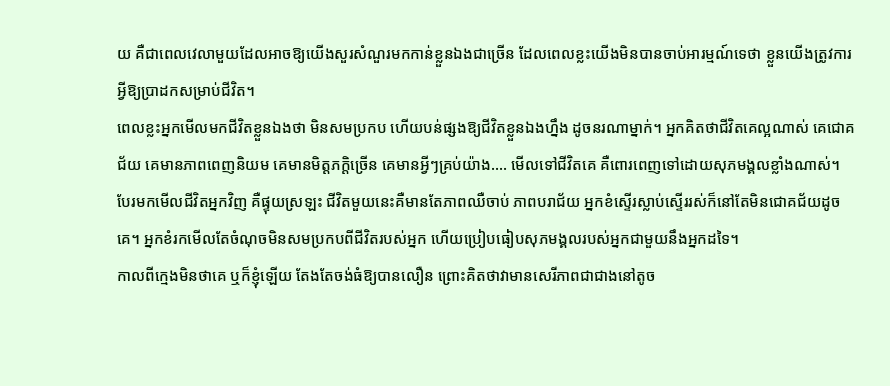យ គឺជាពេលវេលាមួយដែលអាចឱ្យយើងសួរសំណួរមកកាន់ខ្លួនឯងជាច្រើន ដែលពេលខ្លះយើងមិនបានចាប់អារម្មណ៍ទេថា ខ្លួនយើងត្រូវការអ្វីឱ្យប្រាដកសម្រាប់ជីវិត។
ពេលខ្លះអ្នកមើលមកជីវិតខ្លួនឯងថា មិនសមប្រកប ហើយបន់ផ្សងឱ្យជីវិតខ្លួនឯងហ្នឹង ដូចនរណាម្នាក់។ អ្នកគិតថាជីវិតគេល្អណាស់ គេជោគជ័យ គេមានភាពពេញនិយម គេមានមិត្តភក្តិច្រើន គេមានអ្វីៗគ្រប់យ៉ាង…. មើលទៅជីវិតគេ គឺពោរពេញទៅដោយសុភមង្គលខ្លាំងណាស់។ បែរមកមើលជីវិតអ្នកវិញ គឺផ្ទុយស្រឡះ ជីវិតមួយនេះគឺមានតែភាពឈឺចាប់ ភាពបរាជ័យ អ្នកខំស្ទើរស្លាប់ស្ទើររស់ក៏នៅតែមិនជោគជ័យដូចគេ។ អ្នកខំរកមើលតែចំណុចមិនសមប្រកបពីជីវិតរបស់អ្នក ហើយប្រៀបធៀបសុភមង្គលរបស់អ្នកជាមួយនឹងអ្នកដទៃ។
កាលពីក្មេងមិនថាគេ ឬក៏ខ្ញុំឡើយ តែងតែចង់ធំឱ្យបានលឿន ព្រោះគិតថាវាមានសេរីភាពជាជាងនៅតូច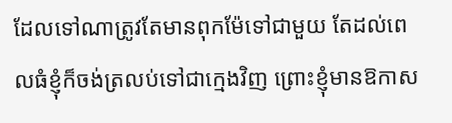ដែលទៅណាត្រូវតែមានពុកម៉ែទៅជាមួយ តែដល់ពេលធំខ្ញុំក៏ចង់ត្រលប់ទៅជាក្មេងវិញ ព្រោះខ្ញុំមានឱកាស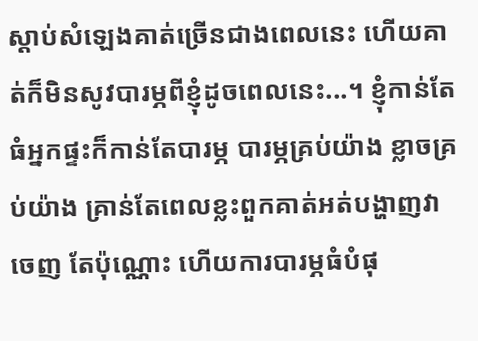ស្ដាប់សំឡេងគាត់ច្រើនជាងពេលនេះ ហើយគាត់ក៏មិនសូវបារម្ភពីខ្ញុំដូចពេលនេះ...។ ខ្ញុំកាន់តែធំអ្នកផ្ទះក៏កាន់តែបារម្ភ បារម្ភគ្រប់យ៉ាង ខ្លាចគ្រប់យ៉ាង គ្រាន់តែពេលខ្លះពួកគាត់អត់បង្ហាញវាចេញ តែប៉ុណ្ណោះ ហើយការបារម្ភធំបំផុ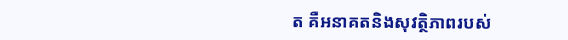ត គឺអនាគតនិងសុវត្ថិភាពរបស់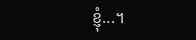ខ្ញុំ...។